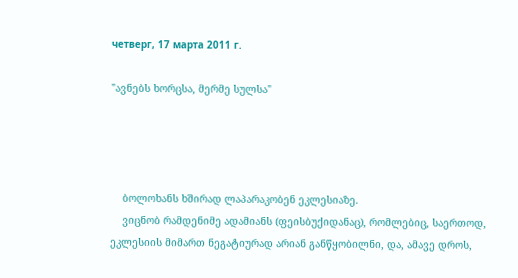четверг, 17 марта 2011 г.

"ავნებს ხორცსა, მერმე სულსა"




    ბოლოხანს ხშირად ლაპარაკობენ ეკლესიაზე.
    ვიცნობ რამდენიმე ადამიანს (ფეისბუქიდანაც), რომლებიც, საერთოდ, ეკლესიის მიმართ ნეგატიურად არიან განწყობილნი, და, ამავე დროს,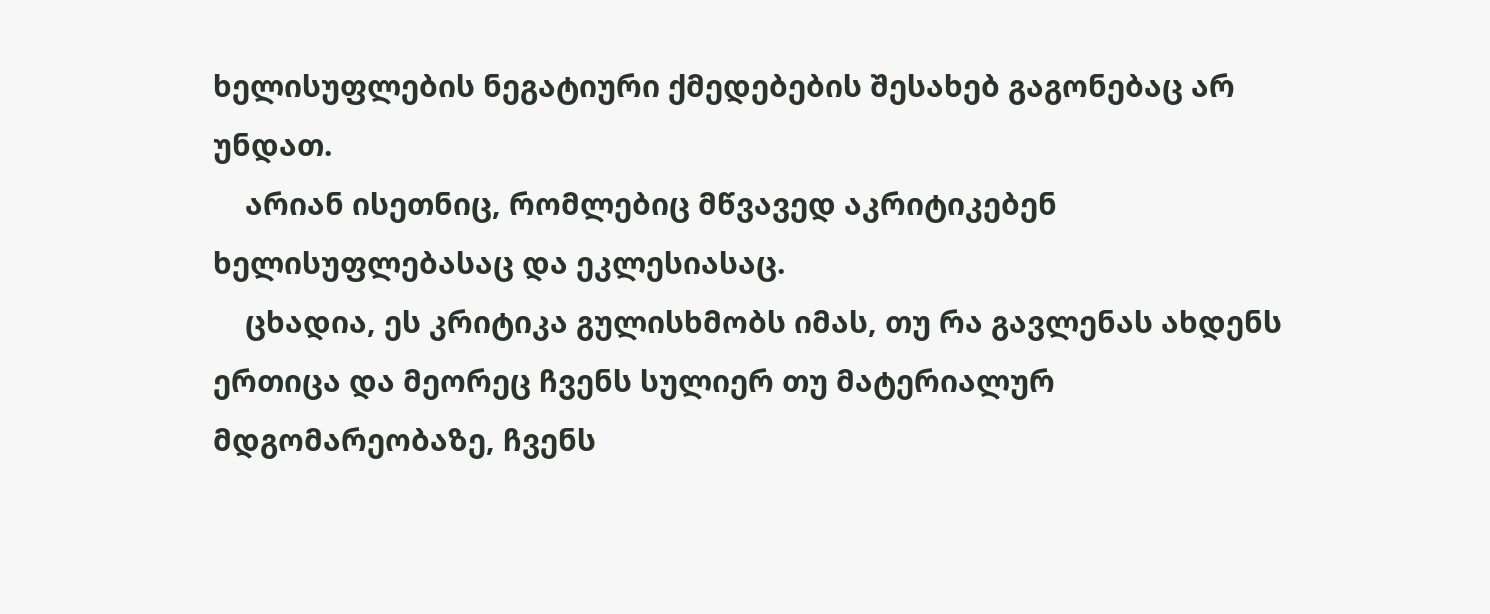ხელისუფლების ნეგატიური ქმედებების შესახებ გაგონებაც არ უნდათ.
    არიან ისეთნიც, რომლებიც მწვავედ აკრიტიკებენ ხელისუფლებასაც და ეკლესიასაც.
    ცხადია, ეს კრიტიკა გულისხმობს იმას, თუ რა გავლენას ახდენს ერთიცა და მეორეც ჩვენს სულიერ თუ მატერიალურ მდგომარეობაზე, ჩვენს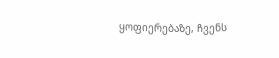ყოფიერებაზე, ჩვენს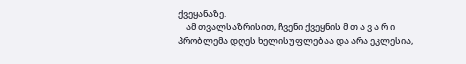ქვეყანაზე.
    ამ თვალსაზრისით, ჩვენი ქვეყნის მ თ ა ვ ა რ ი პრობლემა დღეს ხელისუფლებაა და არა ეკლესია,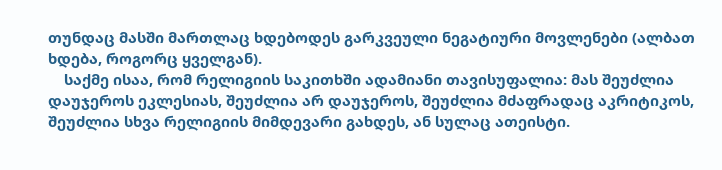თუნდაც მასში მართლაც ხდებოდეს გარკვეული ნეგატიური მოვლენები (ალბათ ხდება, როგორც ყველგან).
    საქმე ისაა, რომ რელიგიის საკითხში ადამიანი თავისუფალია: მას შეუძლია დაუჯეროს ეკლესიას, შეუძლია არ დაუჯეროს, შეუძლია მძაფრადაც აკრიტიკოს, შეუძლია სხვა რელიგიის მიმდევარი გახდეს, ან სულაც ათეისტი.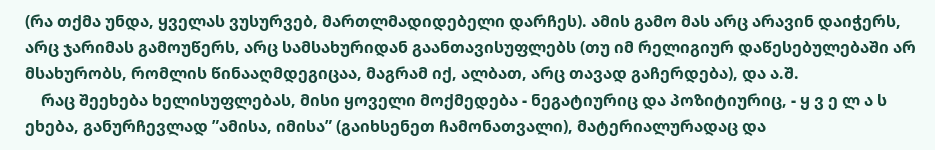(რა თქმა უნდა, ყველას ვუსურვებ, მართლმადიდებელი დარჩეს). ამის გამო მას არც არავინ დაიჭერს, არც ჯარიმას გამოუწერს, არც სამსახურიდან გაანთავისუფლებს (თუ იმ რელიგიურ დაწესებულებაში არ მსახურობს, რომლის წინააღმდეგიცაა, მაგრამ იქ, ალბათ, არც თავად გაჩერდება), და ა.შ.
    რაც შეეხება ხელისუფლებას, მისი ყოველი მოქმედება - ნეგატიურიც და პოზიტიურიც, - ყ ვ ე ლ ა ს ეხება, განურჩევლად ”ამისა, იმისა” (გაიხსენეთ ჩამონათვალი), მატერიალურადაც და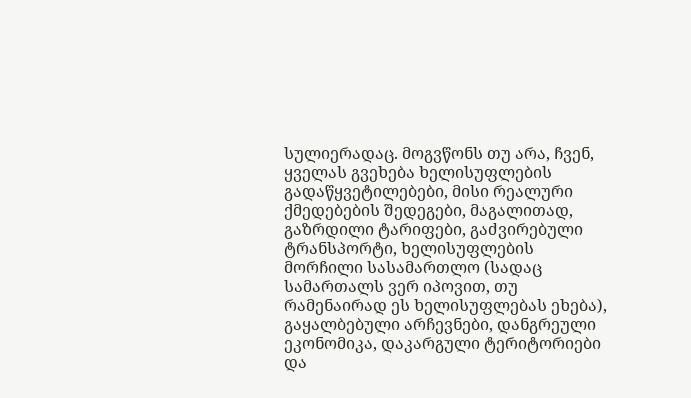სულიერადაც. მოგვწონს თუ არა, ჩვენ, ყველას გვეხება ხელისუფლების გადაწყვეტილებები, მისი რეალური ქმედებების შედეგები, მაგალითად, გაზრდილი ტარიფები, გაძვირებული ტრანსპორტი, ხელისუფლების მორჩილი სასამართლო (სადაც სამართალს ვერ იპოვით, თუ რამენაირად ეს ხელისუფლებას ეხება), გაყალბებული არჩევნები, დანგრეული ეკონომიკა, დაკარგული ტერიტორიები და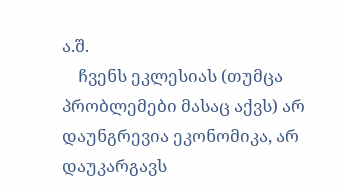ა.შ.
    ჩვენს ეკლესიას (თუმცა პრობლემები მასაც აქვს) არ დაუნგრევია ეკონომიკა, არ დაუკარგავს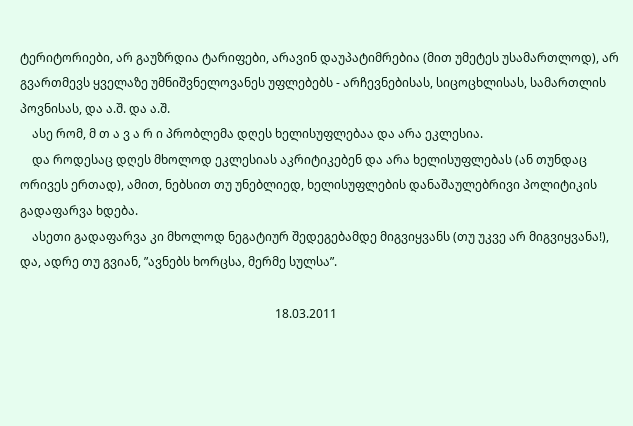ტერიტორიები, არ გაუზრდია ტარიფები, არავინ დაუპატიმრებია (მით უმეტეს უსამართლოდ), არ გვართმევს ყველაზე უმნიშვნელოვანეს უფლებებს - არჩევნებისას, სიცოცხლისას, სამართლის პოვნისას, და ა.შ. და ა.შ.
    ასე რომ, მ თ ა ვ ა რ ი პრობლემა დღეს ხელისუფლებაა და არა ეკლესია.
    და როდესაც დღეს მხოლოდ ეკლესიას აკრიტიკებენ და არა ხელისუფლებას (ან თუნდაც ორივეს ერთად), ამით, ნებსით თუ უნებლიედ, ხელისუფლების დანაშაულებრივი პოლიტიკის გადაფარვა ხდება.
    ასეთი გადაფარვა კი მხოლოდ ნეგატიურ შედეგებამდე მიგვიყვანს (თუ უკვე არ მიგვიყვანა!), და, ადრე თუ გვიან, ”ავნებს ხორცსა, მერმე სულსა”.

                                                                                     18.03.2011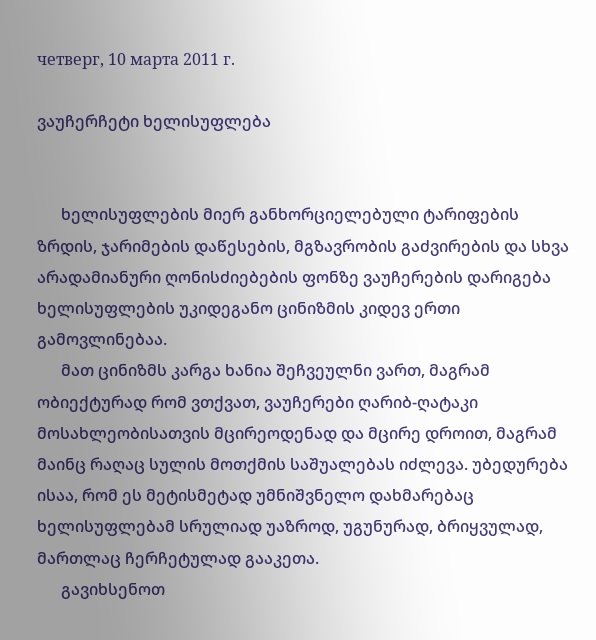четверг, 10 марта 2011 г.

ვაუჩერჩეტი ხელისუფლება


      ხელისუფლების მიერ განხორციელებული ტარიფების ზრდის, ჯარიმების დაწესების, მგზავრობის გაძვირების და სხვა არადამიანური ღონისძიებების ფონზე ვაუჩერების დარიგება ხელისუფლების უკიდეგანო ცინიზმის კიდევ ერთი გამოვლინებაა.
      მათ ცინიზმს კარგა ხანია შეჩვეულნი ვართ, მაგრამ ობიექტურად რომ ვთქვათ, ვაუჩერები ღარიბ-ღატაკი მოსახლეობისათვის მცირეოდენად და მცირე დროით, მაგრამ მაინც რაღაც სულის მოთქმის საშუალებას იძლევა. უბედურება ისაა, რომ ეს მეტისმეტად უმნიშვნელო დახმარებაც ხელისუფლებამ სრულიად უაზროდ, უგუნურად, ბრიყვულად, მართლაც ჩერჩეტულად გააკეთა.
      გავიხსენოთ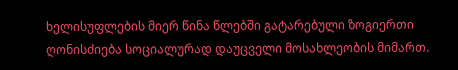ხელისუფლების მიერ წინა წლებში გატარებული ზოგიერთი ღონისძიება სოციალურად დაუცველი მოსახლეობის მიმართ.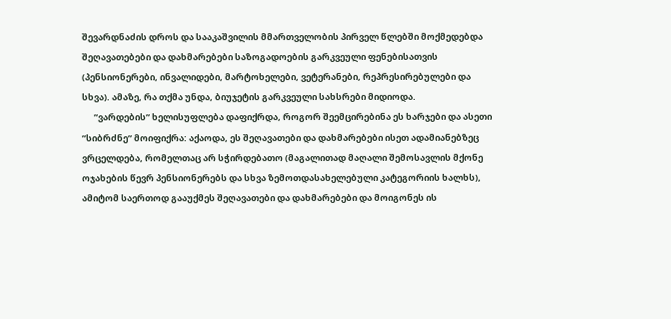შევარდნაძის დროს და სააკაშვილის მმართველობის პირველ წლებში მოქმედებდა შეღავათებები და დახმარებები საზოგადოების გარკვეული ფენებისათვის (პენსიონერები, ინვალიდები, მარტოხელები, ვეტერანები, რეპრესირებულები და სხვა). ამაზე, რა თქმა უნდა, ბიუჯეტის გარკვეული სახსრები მიდიოდა.
      ”ვარდების” ხელისუფლება დაფიქრდა, როგორ შეემცირებინა ეს ხარჯები და ასეთი ”სიბრძნე” მოიფიქრა: აქაოდა, ეს შეღავათები და დახმარებები ისეთ ადამიანებზეც ვრცელდება, რომელთაც არ სჭირდებათო (მაგალითად მაღალი შემოსავლის მქონე ოჯახების წევრ პენსიონერებს და სხვა ზემოთდასახელებული კატეგორიის ხალხს), ამიტომ საერთოდ გააუქმეს შეღავათები და დახმარებები და მოიგონეს ის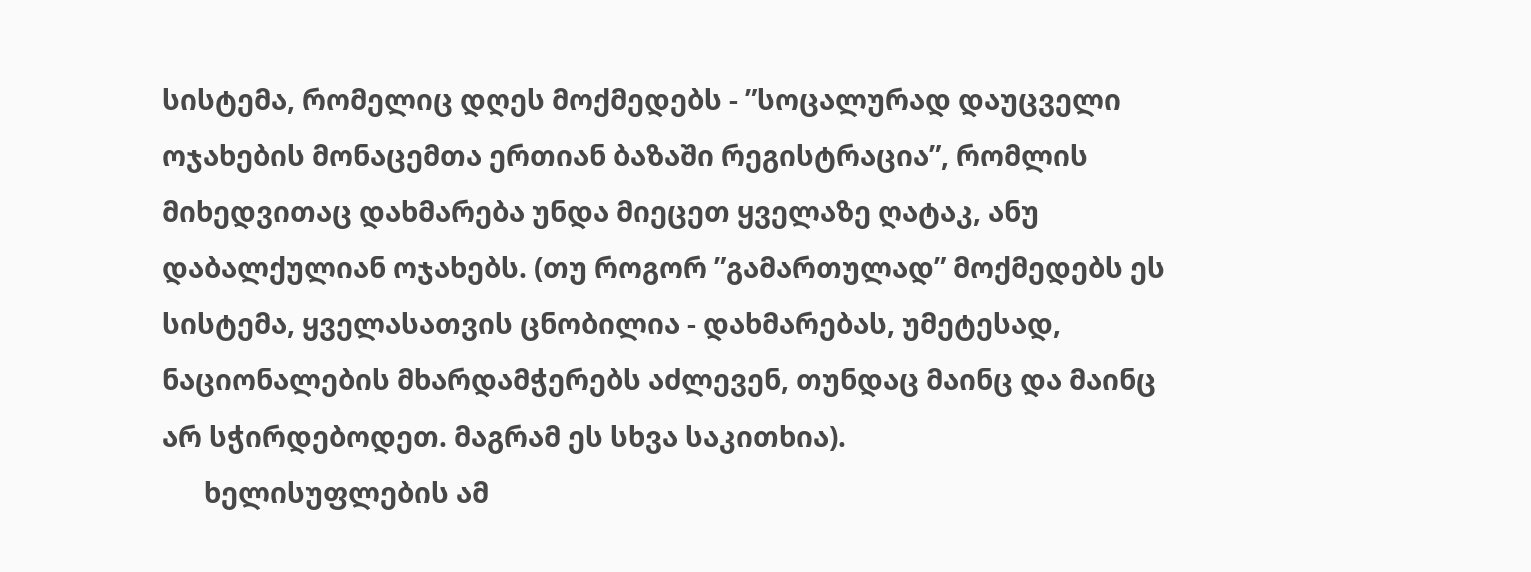სისტემა, რომელიც დღეს მოქმედებს - ”სოცალურად დაუცველი ოჯახების მონაცემთა ერთიან ბაზაში რეგისტრაცია”, რომლის მიხედვითაც დახმარება უნდა მიეცეთ ყველაზე ღატაკ, ანუ დაბალქულიან ოჯახებს. (თუ როგორ ”გამართულად” მოქმედებს ეს სისტემა, ყველასათვის ცნობილია - დახმარებას, უმეტესად, ნაციონალების მხარდამჭერებს აძლევენ, თუნდაც მაინც და მაინც არ სჭირდებოდეთ. მაგრამ ეს სხვა საკითხია).
      ხელისუფლების ამ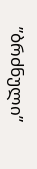”ბრძნული”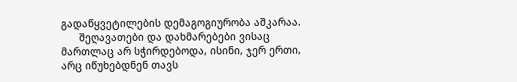გადაწყვეტილების დემაგოგიურობა აშკარაა.
      შეღავათები და დახმარებები ვისაც მართლაც არ სჭირდებოდა, ისინი, ჯერ ერთი, არც იწუხებდნენ თავს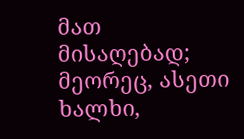მათ მისაღებად; მეორეც, ასეთი ხალხი,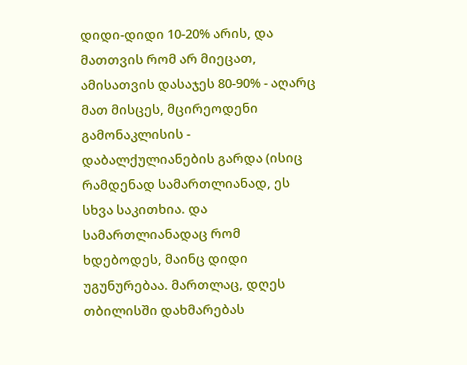დიდი-დიდი 10-20% არის, და მათთვის რომ არ მიეცათ, ამისათვის დასაჯეს 80-90% - აღარც მათ მისცეს, მცირეოდენი გამონაკლისის - დაბალქულიანების გარდა (ისიც რამდენად სამართლიანად, ეს სხვა საკითხია. და სამართლიანადაც რომ ხდებოდეს, მაინც დიდი უგუნურებაა. მართლაც, დღეს თბილისში დახმარებას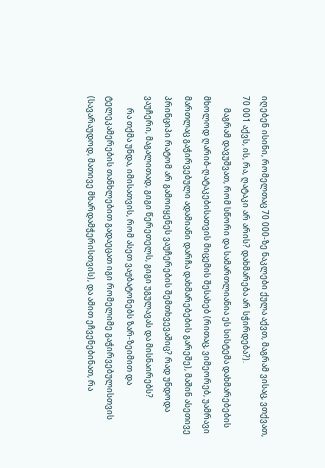იღებენ ისინი, რომელთაც 70 000-ზე ნაკლები ქულა აქვთ, მაგრამ ვისაც, ვთქვათ, 70 001 აქვს, ის, რა, ღატაკი არ არის? დახმარება არ სჭირდება?).
      მაგრამ დავუშვათ, რომ სწორი და სამართლიანია ეს სისტემა დახმარებების მხოლოდ ღარიბ-ღატაკებისათვის მიცემის შესახებ (რითაც, ვიმეორებ, უამრავი მართლაც გაჭირვებული ადამიანი დარჩა დახმარებების გარეშე), მაშინ ასეთივე პრინციპი რატომ არ გამოიყენეს ვაუჩერების შემთხვევაშიც? რად უნდოდა ვაუჩერი, მაგალითად, გიგი წერეთელს, გიგი უგულავას და მისნაირებს?
      რა თქმა უნდა, იმისათვის, რომ ასეთ ვაჟბატონებს ზარ-ზეიმით და ტელეკამერების თანხლებით გადაეცათ იგი რომელიმე გაჭირვებულისთვის (სავარაუდოდ, მათივე მხარდამჭერისთვის), და ამით ეჩვენებინათ, რა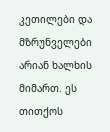კეთილები და მზრუნველები არიან ხალხის მიმართ. ეს თითქოს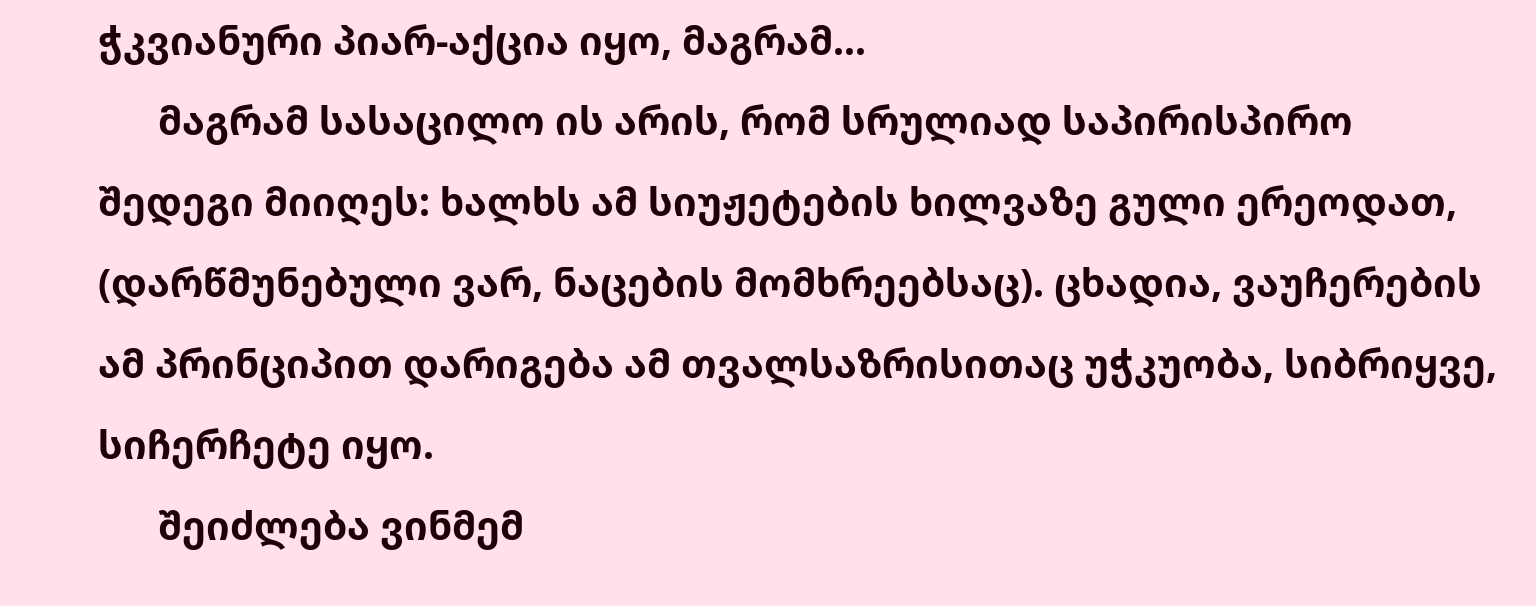ჭკვიანური პიარ-აქცია იყო, მაგრამ...
      მაგრამ სასაცილო ის არის, რომ სრულიად საპირისპირო შედეგი მიიღეს: ხალხს ამ სიუჟეტების ხილვაზე გული ერეოდათ, (დარწმუნებული ვარ, ნაცების მომხრეებსაც). ცხადია, ვაუჩერების ამ პრინციპით დარიგება ამ თვალსაზრისითაც უჭკუობა, სიბრიყვე, სიჩერჩეტე იყო.
      შეიძლება ვინმემ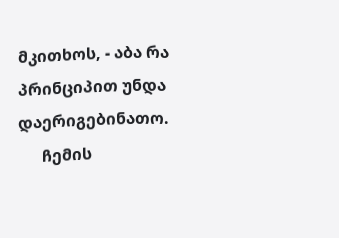მკითხოს, - აბა რა პრინციპით უნდა დაერიგებინათო.
      ჩემის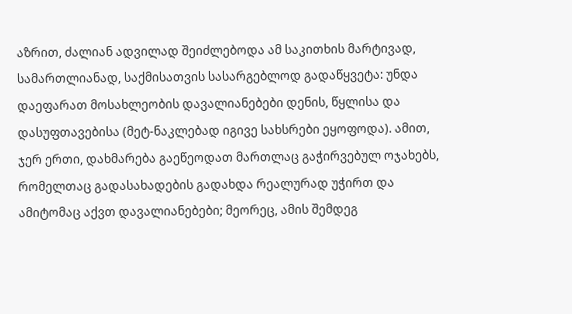აზრით, ძალიან ადვილად შეიძლებოდა ამ საკითხის მარტივად, სამართლიანად, საქმისათვის სასარგებლოდ გადაწყვეტა: უნდა დაეფარათ მოსახლეობის დავალიანებები დენის, წყლისა და დასუფთავებისა (მეტ-ნაკლებად იგივე სახსრები ეყოფოდა). ამით, ჯერ ერთი, დახმარება გაეწეოდათ მართლაც გაჭირვებულ ოჯახებს, რომელთაც გადასახადების გადახდა რეალურად უჭირთ და ამიტომაც აქვთ დავალიანებები; მეორეც, ამის შემდეგ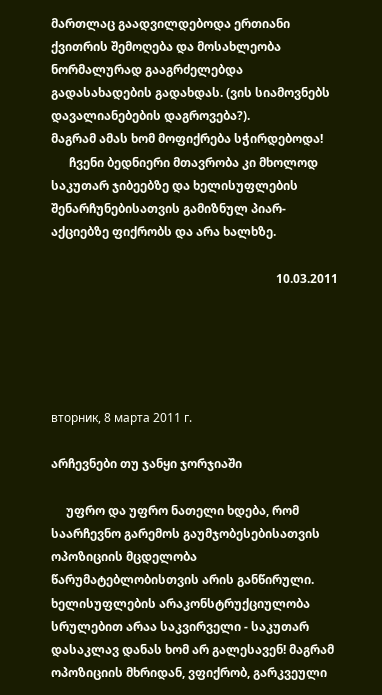მართლაც გაადვილდებოდა ერთიანი ქვითრის შემოღება და მოსახლეობა ნორმალურად გააგრძელებდა გადასახადების გადახდას. (ვის სიამოვნებს დავალიანებების დაგროვება?).
მაგრამ ამას ხომ მოფიქრება სჭირდებოდა!
      ჩვენი ბედნიერი მთავრობა კი მხოლოდ საკუთარ ჯიბეებზე და ხელისუფლების შენარჩუნებისათვის გამიზნულ პიარ-აქციებზე ფიქრობს და არა ხალხზე.

                                                                           10.03.2011





вторник, 8 марта 2011 г.

არჩევნები თუ ჯანყი ჯორჯიაში

     უფრო და უფრო ნათელი ხდება, რომ საარჩევნო გარემოს გაუმჯობესებისათვის ოპოზიციის მცდელობა წარუმატებლობისთვის არის განწირული. ხელისუფლების არაკონსტრუქციულობა სრულებით არაა საკვირველი - საკუთარ დასაკლავ დანას ხომ არ გალესავენ! მაგრამ ოპოზიციის მხრიდან, ვფიქრობ, გარკვეული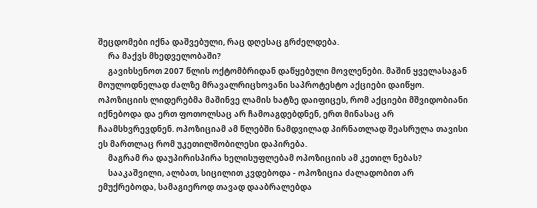შეცდომები იქნა დაშვებული, რაც დღესაც გრძელდება.
     რა მაქვს მხედველობაში?
     გავიხსენოთ 2007 წლის ოქტომბრიდან დაწყებული მოვლენები. მაშინ ყველასაგან მოულოდნელად ძალზე მრავალრიცხოვანი საპროტესტო აქციები დაიწყო. ოპოზიციის ლიდერებმა მაშინვე ლამის ხატზე დაიფიცეს, რომ აქციები მშვიდობიანი იქნებოდა და ერთ ფოთოლსაც არ ჩამოაგდებდნენ, ერთ მინასაც არ ჩაამსხვრევდნენ. ოპოზიციამ ამ წლებში ნამდვილად პირნათლად შეასრულა თავისი ეს მართლაც რომ უკეთილშობილესი დაპირება.
     მაგრამ რა დაუპირისპირა ხელისუფლებამ ოპოზიციის ამ კეთილ ნებას?
     სააკაშვილი, ალბათ, სიცილით კვდებოდა - ოპოზიცია ძალადობით არ ემუქრებოდა, სამაგიეროდ თავად დააბრალებდა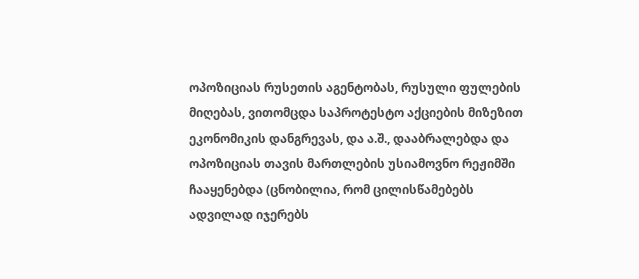ოპოზიციას რუსეთის აგენტობას, რუსული ფულების მიღებას, ვითომცდა საპროტესტო აქციების მიზეზით ეკონომიკის დანგრევას, და ა.შ., დააბრალებდა და ოპოზიციას თავის მართლების უსიამოვნო რეჟიმში ჩააყენებდა (ცნობილია, რომ ცილისწამებებს ადვილად იჯერებს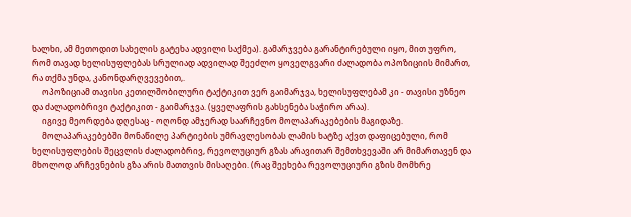ხალხი, ამ მეთოდით სახელის გატეხა ადვილი საქმეა). გამარჯვება გარანტირებული იყო, მით უფრო, რომ თავად ხელისუფლებას სრულიად ადვილად შეეძლო ყოველგვარი ძალადობა ოპოზიციის მიმართ, რა თქმა უნდა, კანონდარღვევებით,.
     ოპოზიციამ თავისი კეთილშობილური ტაქტიკით ვერ გაიმარჯვა, ხელისუფლებამ კი - თავისი უზნეო და ძალადობრივი ტაქტიკით - გაიმარჯვა. (ყველაფრის გახსენება საჭირო არაა).
     იგივე მეორდება დღესაც - ოღონდ ამჯერად საარჩევნო მოლაპარაკებების მაგიდაზე.
     მოლაპარაკებებში მონაწილე პარტიების უმრავლესობას ლამის ხატზე აქვთ დაფიცებული, რომ ხელისუფლების შეცვლის ძალადობრივ, რევოლუციურ გზას არავითარ შემთხვევაში არ მიმართავენ და მხოლოდ არჩევნების გზა არის მათთვის მისაღები. (რაც შეეხება რევოლუციური გზის მომხრე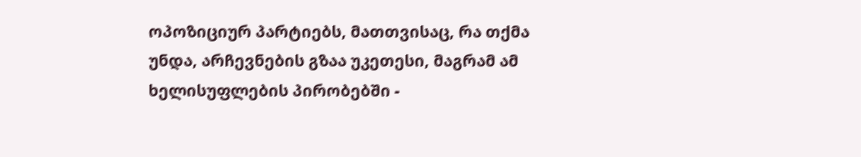ოპოზიციურ პარტიებს, მათთვისაც, რა თქმა უნდა, არჩევნების გზაა უკეთესი, მაგრამ ამ ხელისუფლების პირობებში -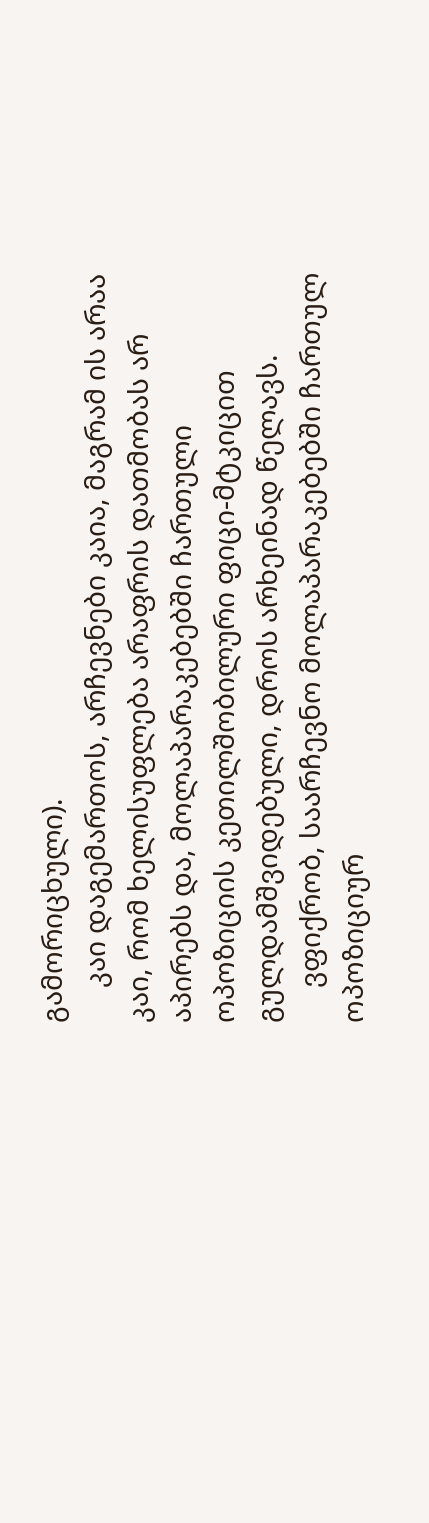გამორიცხული).
     კაი დაგემართოს, არჩევნები კაია, მაგრამ ის არაა კაი, რომ ხელისუფლება არაფრის დათმობას არ აპირებს და, მოლაპარაკებებში ჩართული ოპოზიციის კეთილშობილური ფიცი-მტკიცით გულდამშვიდებული, დროს არხეინად წელავს.
     ვფიქრობ, საარჩევნო მოლაპარაკებებში ჩართულ ოპოზიციურ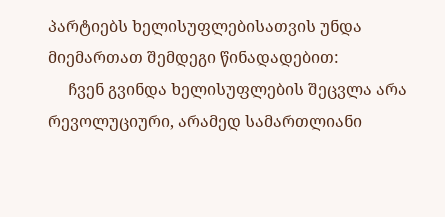პარტიებს ხელისუფლებისათვის უნდა მიემართათ შემდეგი წინადადებით:
     ჩვენ გვინდა ხელისუფლების შეცვლა არა რევოლუციური, არამედ სამართლიანი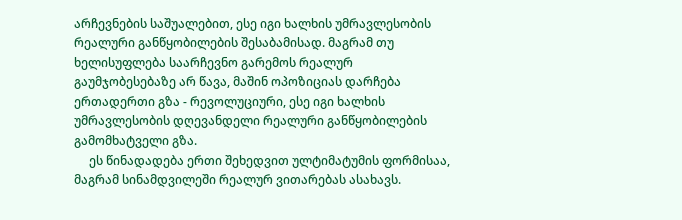არჩევნების საშუალებით, ესე იგი ხალხის უმრავლესობის რეალური განწყობილების შესაბამისად. მაგრამ თუ ხელისუფლება საარჩევნო გარემოს რეალურ გაუმჯობესებაზე არ წავა, მაშინ ოპოზიციას დარჩება ერთადერთი გზა - რევოლუციური, ესე იგი ხალხის უმრავლესობის დღევანდელი რეალური განწყობილების გამომხატველი გზა.
     ეს წინადადება ერთი შეხედვით ულტიმატუმის ფორმისაა, მაგრამ სინამდვილეში რეალურ ვითარებას ასახავს.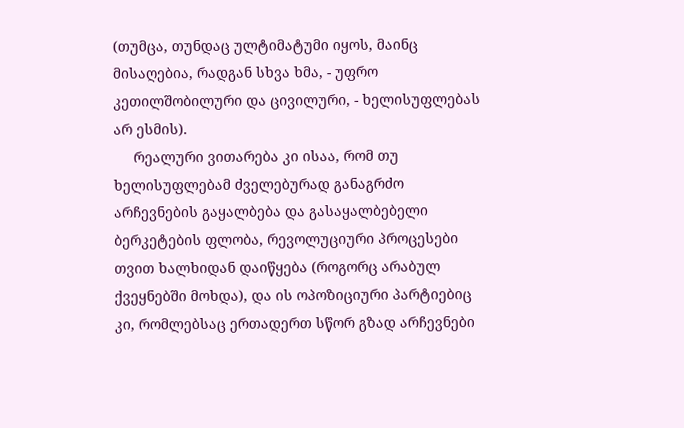(თუმცა, თუნდაც ულტიმატუმი იყოს, მაინც მისაღებია, რადგან სხვა ხმა, - უფრო კეთილშობილური და ცივილური, - ხელისუფლებას არ ესმის).
     რეალური ვითარება კი ისაა, რომ თუ ხელისუფლებამ ძველებურად განაგრძო არჩევნების გაყალბება და გასაყალბებელი ბერკეტების ფლობა, რევოლუციური პროცესები თვით ხალხიდან დაიწყება (როგორც არაბულ ქვეყნებში მოხდა), და ის ოპოზიციური პარტიებიც კი, რომლებსაც ერთადერთ სწორ გზად არჩევნები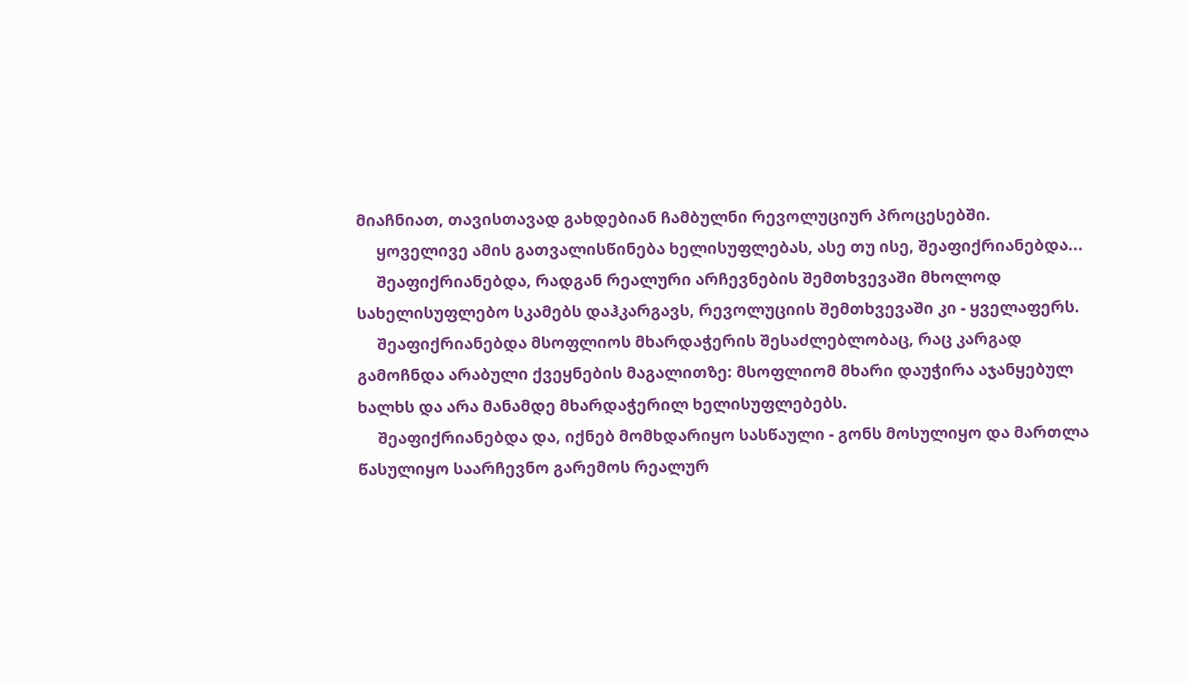მიაჩნიათ, თავისთავად გახდებიან ჩამბულნი რევოლუციურ პროცესებში.
     ყოველივე ამის გათვალისწინება ხელისუფლებას, ასე თუ ისე, შეაფიქრიანებდა...
     შეაფიქრიანებდა, რადგან რეალური არჩევნების შემთხვევაში მხოლოდ სახელისუფლებო სკამებს დაჰკარგავს, რევოლუციის შემთხვევაში კი - ყველაფერს.
     შეაფიქრიანებდა მსოფლიოს მხარდაჭერის შესაძლებლობაც, რაც კარგად გამოჩნდა არაბული ქვეყნების მაგალითზე: მსოფლიომ მხარი დაუჭირა აჯანყებულ ხალხს და არა მანამდე მხარდაჭერილ ხელისუფლებებს.
     შეაფიქრიანებდა და, იქნებ მომხდარიყო სასწაული - გონს მოსულიყო და მართლა წასულიყო საარჩევნო გარემოს რეალურ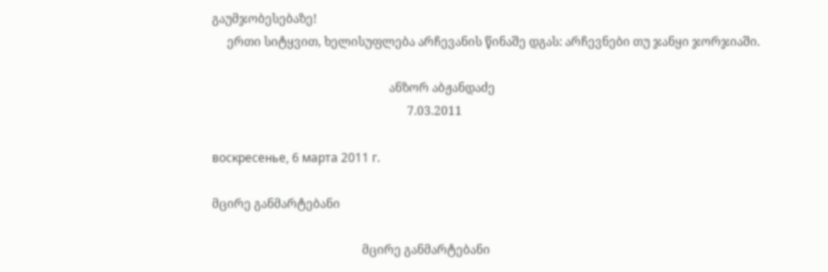გაუმჯობესებაზე!
     ერთი სიტყვით, ხელისუფლება არჩევანის წინაშე დგას: არჩევნები თუ ჯანყი ჯორჯიაში.

                                                           ანზორ აბჟანდაძე
                                                                 7.03.2011

воскресенье, 6 марта 2011 г.

მცირე განმარტებანი

                                                  მცირე განმარტებანი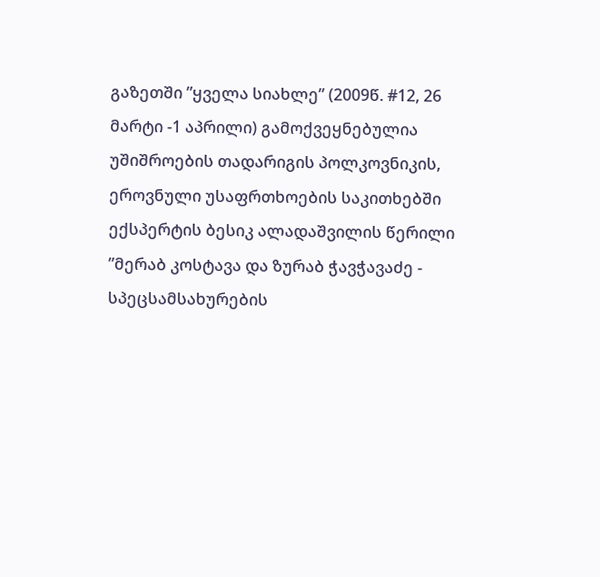გაზეთში ”ყველა სიახლე” (2009წ. #12, 26 მარტი -1 აპრილი) გამოქვეყნებულია უშიშროების თადარიგის პოლკოვნიკის, ეროვნული უსაფრთხოების საკითხებში ექსპერტის ბესიკ ალადაშვილის წერილი ”მერაბ კოსტავა და ზურაბ ჭავჭავაძე - სპეცსამსახურების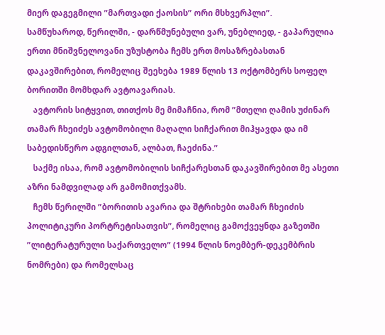მიერ დაგეგმილი ”მართვადი ქაოსის” ორი მსხვერპლი”.
სამწუხაროდ, წერილში, - დარწმუნებული ვარ, უნებლიედ, - გაპარულია ერთი მნიშვნელოვანი უზუსტობა ჩემს ერთ მოსაზრებასთან დაკავშირებით, რომელიც შეეხება 1989 წლის 13 ოქტომბერს სოფელ ბორითში მომხდარ ავტოავარიას.
   ავტორის სიტყვით, თითქოს მე მიმაჩნია, რომ ”მთელი ღამის უძინარ თამარ ჩხეიძეს ავტომობილი მაღალი სიჩქარით მიჰყავდა და იმ საბედისწერო ადგილთან, ალბათ, ჩაეძინა.”
   საქმე ისაა, რომ ავტომობილის სიჩქარესთან დაკავშირებით მე ასეთი აზრი ნამდვილად არ გამომითქვამს.
   ჩემს წერილში ”ბორითის ავარია და შტრიხები თამარ ჩხეიძის პოლიტიკური პორტრეტისათვის”, რომელიც გამოქვეყნდა გაზეთში ”ლიტერატურული საქართველო” (1994 წლის ნოემბერ-დეკემბრის ნომრები) და რომელსაც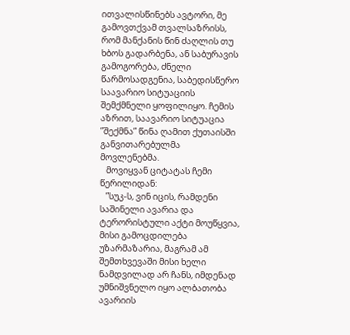ითვალისწინებს ავტორი, მე გამოვთქვამ თვალსაზრისს, რომ მანქანის წინ ძაღლის თუ ხბოს გადარბენა, ან საბურავის გამოგორება, ძნელი წარმოსადგენია, საბედისწერო საავარიო სიტუაციის შემქმნელი ყოფილიყო. ჩემის აზრით, საავარიო სიტუაცია ”შექმნა” წინა ღამით ქუთაისში განვითარებულმა მოვლენებმა.
   მოვიყვან ციტატას ჩემი წერილიდან:
   ”სუკ-ს, ვინ იცის, რამდენი საშინელი ავარია და ტერორისტული აქტი მოუწყვია, მისი გამოცდილება უზარმაზარია, მაგრამ ამ შემთხვევაში მისი ხელი ნამდვილად არ ჩანს, იმდენად უმნიშვნელო იყო ალბათობა ავარიის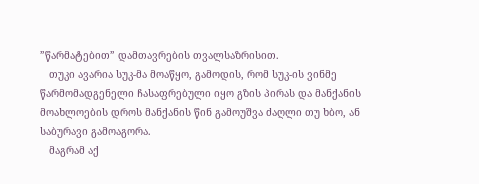”წარმატებით” დამთავრების თვალსაზრისით.
   თუკი ავარია სუკ-მა მოაწყო, გამოდის, რომ სუკ-ის ვინმე წარმომადგენელი ჩასაფრებული იყო გზის პირას და მანქანის მოახლოების დროს მანქანის წინ გამოუშვა ძაღლი თუ ხბო, ან საბურავი გამოაგორა.
   მაგრამ აქ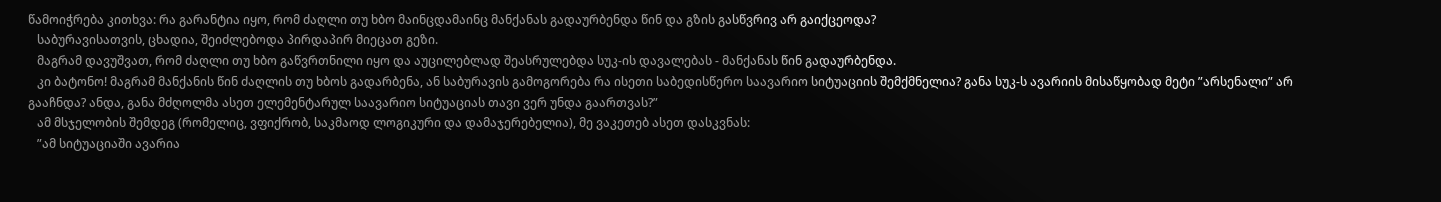წამოიჭრება კითხვა: რა გარანტია იყო, რომ ძაღლი თუ ხბო მაინცდამაინც მანქანას გადაურბენდა წინ და გზის გასწვრივ არ გაიქცეოდა?
   საბურავისათვის, ცხადია, შეიძლებოდა პირდაპირ მიეცათ გეზი.
   მაგრამ დავუშვათ, რომ ძაღლი თუ ხბო გაწვრთნილი იყო და აუცილებლად შეასრულებდა სუკ-ის დავალებას - მანქანას წინ გადაურბენდა.
   კი ბატონო! მაგრამ მანქანის წინ ძაღლის თუ ხბოს გადარბენა, ან საბურავის გამოგორება რა ისეთი საბედისწერო საავარიო სიტუაციის შემქმნელია? განა სუკ-ს ავარიის მისაწყობად მეტი ”არსენალი” არ გააჩნდა? ანდა, განა მძღოლმა ასეთ ელემენტარულ საავარიო სიტუაციას თავი ვერ უნდა გაართვას?”
   ამ მსჯელობის შემდეგ (რომელიც, ვფიქრობ, საკმაოდ ლოგიკური და დამაჯერებელია), მე ვაკეთებ ასეთ დასკვნას:
   ”ამ სიტუაციაში ავარია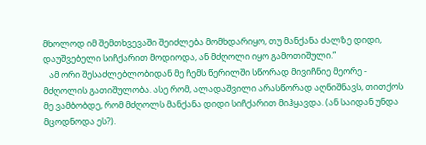მხოლოდ იმ შემთხვევაში შეიძლება მომხდარიყო, თუ მანქანა ძალზე დიდი, დაუშვებელი სიჩქარით მოდიოდა, ან მძღოლი იყო გამოთიშული.”
   ამ ორი შესაძლებლობიდან მე ჩემს წერილში სწორად მივიჩნიე მეორე - მძღოლის გათიშულობა. ასე რომ, ალადაშვილი არასწორად აღნიშნავს, თითქოს მე ვამბობდე, რომ მძღოლს მანქანა დიდი სიჩქარით მიჰყავდა. (ან საიდან უნდა მცოდნოდა ეს?).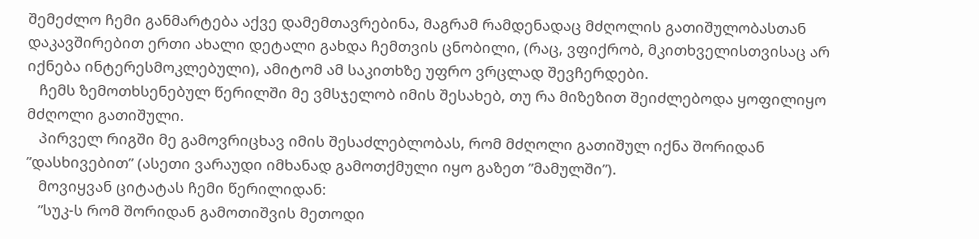შემეძლო ჩემი განმარტება აქვე დამემთავრებინა, მაგრამ რამდენადაც მძღოლის გათიშულობასთან დაკავშირებით ერთი ახალი დეტალი გახდა ჩემთვის ცნობილი, (რაც, ვფიქრობ, მკითხველისთვისაც არ იქნება ინტერესმოკლებული), ამიტომ ამ საკითხზე უფრო ვრცლად შევჩერდები.
   ჩემს ზემოთხსენებულ წერილში მე ვმსჯელობ იმის შესახებ, თუ რა მიზეზით შეიძლებოდა ყოფილიყო მძღოლი გათიშული.
   პირველ რიგში მე გამოვრიცხავ იმის შესაძლებლობას, რომ მძღოლი გათიშულ იქნა შორიდან ”დასხივებით” (ასეთი ვარაუდი იმხანად გამოთქმული იყო გაზეთ ”მამულში”).
   მოვიყვან ციტატას ჩემი წერილიდან:
   ”სუკ-ს რომ შორიდან გამოთიშვის მეთოდი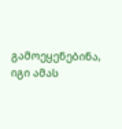გამოეყენებინა, იგი ამას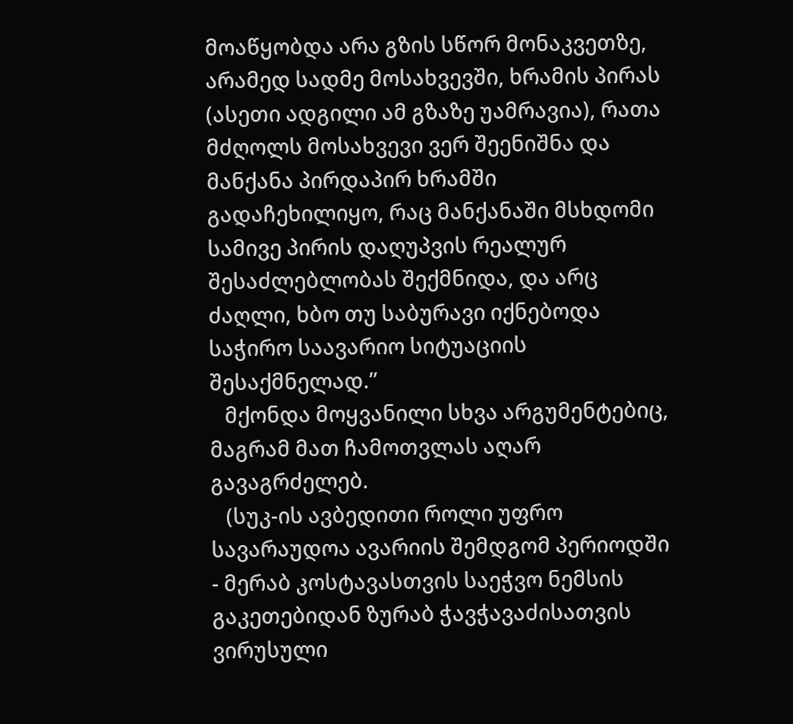მოაწყობდა არა გზის სწორ მონაკვეთზე, არამედ სადმე მოსახვევში, ხრამის პირას (ასეთი ადგილი ამ გზაზე უამრავია), რათა მძღოლს მოსახვევი ვერ შეენიშნა და მანქანა პირდაპირ ხრამში გადაჩეხილიყო, რაც მანქანაში მსხდომი სამივე პირის დაღუპვის რეალურ შესაძლებლობას შექმნიდა, და არც ძაღლი, ხბო თუ საბურავი იქნებოდა საჭირო საავარიო სიტუაციის შესაქმნელად.”
   მქონდა მოყვანილი სხვა არგუმენტებიც, მაგრამ მათ ჩამოთვლას აღარ გავაგრძელებ.
   (სუკ-ის ავბედითი როლი უფრო სავარაუდოა ავარიის შემდგომ პერიოდში - მერაბ კოსტავასთვის საეჭვო ნემსის გაკეთებიდან ზურაბ ჭავჭავაძისათვის ვირუსული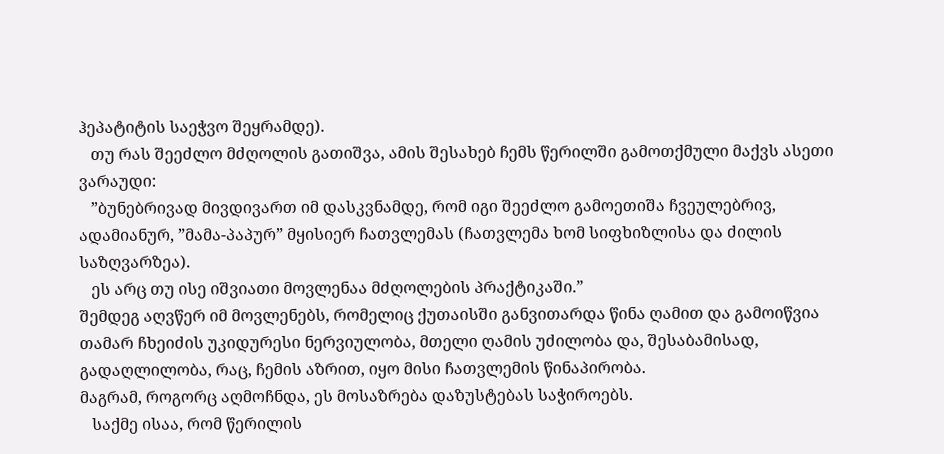ჰეპატიტის საეჭვო შეყრამდე).
   თუ რას შეეძლო მძღოლის გათიშვა, ამის შესახებ ჩემს წერილში გამოთქმული მაქვს ასეთი ვარაუდი:
   ”ბუნებრივად მივდივართ იმ დასკვნამდე, რომ იგი შეეძლო გამოეთიშა ჩვეულებრივ, ადამიანურ, ”მამა-პაპურ” მყისიერ ჩათვლემას (ჩათვლემა ხომ სიფხიზლისა და ძილის საზღვარზეა).
   ეს არც თუ ისე იშვიათი მოვლენაა მძღოლების პრაქტიკაში.”
შემდეგ აღვწერ იმ მოვლენებს, რომელიც ქუთაისში განვითარდა წინა ღამით და გამოიწვია თამარ ჩხეიძის უკიდურესი ნერვიულობა, მთელი ღამის უძილობა და, შესაბამისად, გადაღლილობა, რაც, ჩემის აზრით, იყო მისი ჩათვლემის წინაპირობა.
მაგრამ, როგორც აღმოჩნდა, ეს მოსაზრება დაზუსტებას საჭიროებს.
   საქმე ისაა, რომ წერილის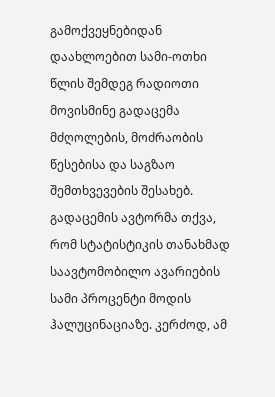გამოქვეყნებიდან დაახლოებით სამი-ოთხი წლის შემდეგ რადიოთი მოვისმინე გადაცემა მძღოლების, მოძრაობის წესებისა და საგზაო შემთხვევების შესახებ. გადაცემის ავტორმა თქვა, რომ სტატისტიკის თანახმად საავტომობილო ავარიების სამი პროცენტი მოდის ჰალუცინაციაზე. კერძოდ, ამ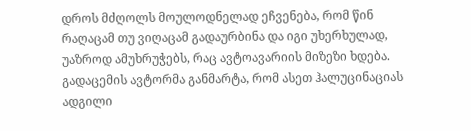დროს მძღოლს მოულოდნელად ეჩვენება, რომ წინ რაღაცამ თუ ვიღაცამ გადაურბინა და იგი უხერხულად, უაზროდ ამუხრუჭებს, რაც ავტოავარიის მიზეზი ხდება. გადაცემის ავტორმა განმარტა, რომ ასეთ ჰალუცინაციას ადგილი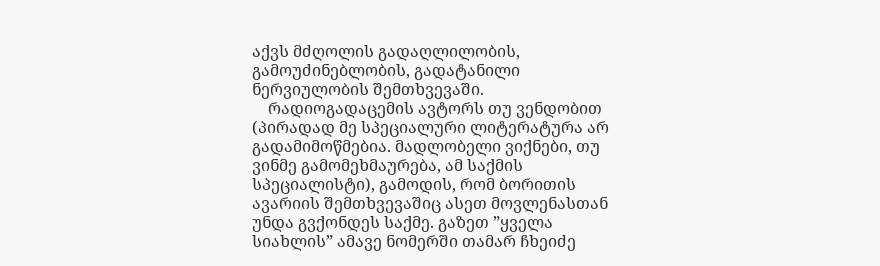აქვს მძღოლის გადაღლილობის, გამოუძინებლობის, გადატანილი ნერვიულობის შემთხვევაში.
    რადიოგადაცემის ავტორს თუ ვენდობით (პირადად მე სპეციალური ლიტერატურა არ გადამიმოწმებია. მადლობელი ვიქნები, თუ ვინმე გამომეხმაურება, ამ საქმის სპეციალისტი), გამოდის, რომ ბორითის ავარიის შემთხვევაშიც ასეთ მოვლენასთან უნდა გვქონდეს საქმე. გაზეთ ”ყველა სიახლის” ამავე ნომერში თამარ ჩხეიძე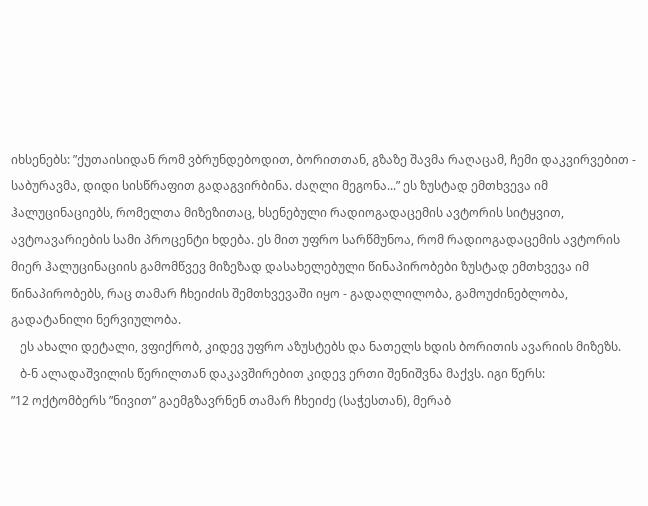იხსენებს: ”ქუთაისიდან რომ ვბრუნდებოდით, ბორითთან, გზაზე შავმა რაღაცამ, ჩემი დაკვირვებით - საბურავმა, დიდი სისწრაფით გადაგვირბინა. ძაღლი მეგონა...” ეს ზუსტად ემთხვევა იმ ჰალუცინაციებს, რომელთა მიზეზითაც, ხსენებული რადიოგადაცემის ავტორის სიტყვით, ავტოავარიების სამი პროცენტი ხდება. ეს მით უფრო სარწმუნოა, რომ რადიოგადაცემის ავტორის მიერ ჰალუცინაციის გამომწვევ მიზეზად დასახელებული წინაპირობები ზუსტად ემთხვევა იმ წინაპირობებს, რაც თამარ ჩხეიძის შემთხვევაში იყო - გადაღლილობა, გამოუძინებლობა, გადატანილი ნერვიულობა.
   ეს ახალი დეტალი, ვფიქრობ, კიდევ უფრო აზუსტებს და ნათელს ხდის ბორითის ავარიის მიზეზს.
   ბ-ნ ალადაშვილის წერილთან დაკავშირებით კიდევ ერთი შენიშვნა მაქვს. იგი წერს:
”12 ოქტომბერს ”ნივით” გაემგზავრნენ თამარ ჩხეიძე (საჭესთან), მერაბ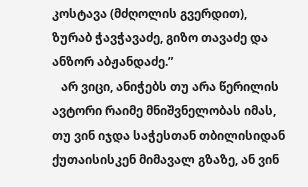კოსტავა (მძღოლის გვერდით), ზურაბ ჭავჭავაძე, გიზო თავაძე და ანზორ აბჟანდაძე.”
   არ ვიცი, ანიჭებს თუ არა წერილის ავტორი რაიმე მნიშვნელობას იმას, თუ ვინ იჯდა საჭესთან თბილისიდან ქუთაისისკენ მიმავალ გზაზე, ან ვინ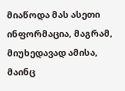მიაწოდა მას ასეთი ინფორმაცია, მაგრამ, მიუხედავად ამისა, მაინც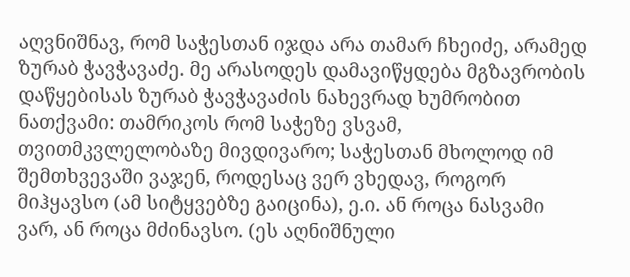აღვნიშნავ, რომ საჭესთან იჯდა არა თამარ ჩხეიძე, არამედ ზურაბ ჭავჭავაძე. მე არასოდეს დამავიწყდება მგზავრობის დაწყებისას ზურაბ ჭავჭავაძის ნახევრად ხუმრობით ნათქვამი: თამრიკოს რომ საჭეზე ვსვამ, თვითმკვლელობაზე მივდივარო; საჭესთან მხოლოდ იმ შემთხვევაში ვაჯენ, როდესაც ვერ ვხედავ, როგორ მიჰყავსო (ამ სიტყვებზე გაიცინა), ე.ი. ან როცა ნასვამი ვარ, ან როცა მძინავსო. (ეს აღნიშნული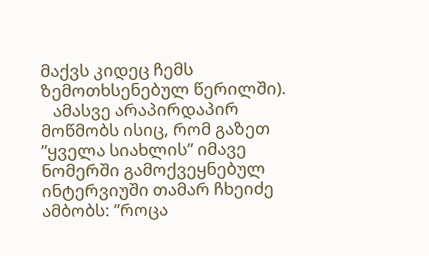მაქვს კიდეც ჩემს ზემოთხსენებულ წერილში).
   ამასვე არაპირდაპირ მოწმობს ისიც, რომ გაზეთ ”ყველა სიახლის” იმავე ნომერში გამოქვეყნებულ ინტერვიუში თამარ ჩხეიძე ამბობს: ”როცა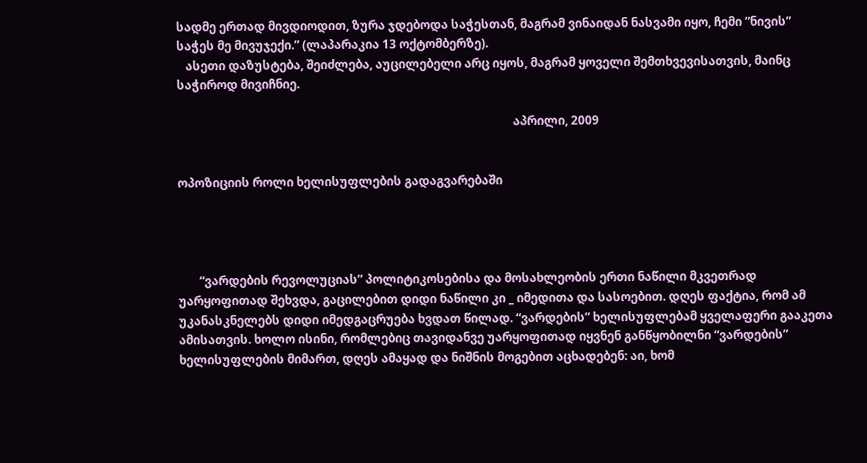სადმე ერთად მივდიოდით, ზურა ჯდებოდა საჭესთან, მაგრამ ვინაიდან ნასვამი იყო, ჩემი ”ნივის” საჭეს მე მივუჯექი.” (ლაპარაკია 13 ოქტომბერზე).
   ასეთი დაზუსტება, შეიძლება, აუცილებელი არც იყოს, მაგრამ ყოველი შემთხვევისათვის, მაინც საჭიროდ მივიჩნიე.

                                                                                                                აპრილი, 2009


ოპოზიციის როლი ხელისუფლების გადაგვარებაში




       “ვარდების რევოლუციას” პოლიტიკოსებისა და მოსახლეობის ერთი ნაწილი მკვეთრად უარყოფითად შეხვდა, გაცილებით დიდი ნაწილი კი _ იმედითა და სასოებით. დღეს ფაქტია, რომ ამ უკანასკნელებს დიდი იმედგაცრუება ხვდათ წილად. “ვარდების” ხელისუფლებამ ყველაფერი გააკეთა ამისათვის. ხოლო ისინი, რომლებიც თავიდანვე უარყოფითად იყვნენ განწყობილნი “ვარდების” ხელისუფლების მიმართ, დღეს ამაყად და ნიშნის მოგებით აცხადებენ: აი, ხომ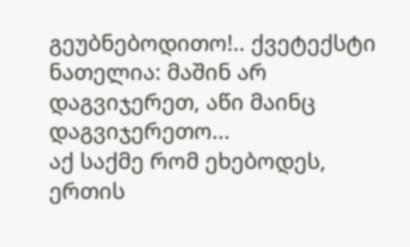გეუბნებოდითო!.. ქვეტექსტი ნათელია: მაშინ არ დაგვიჯერეთ, აწი მაინც დაგვიჯერეთო...
აქ საქმე რომ ეხებოდეს,  ერთის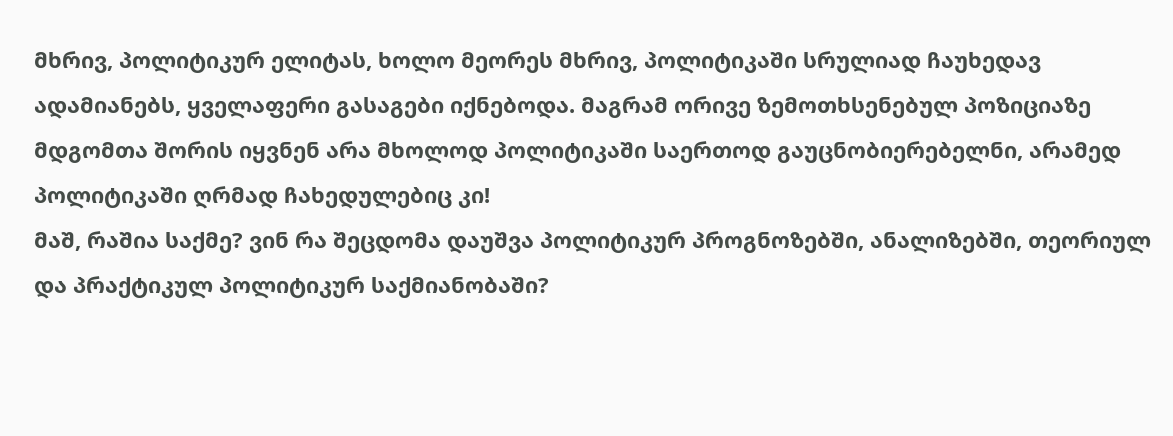მხრივ, პოლიტიკურ ელიტას, ხოლო მეორეს მხრივ, პოლიტიკაში სრულიად ჩაუხედავ ადამიანებს, ყველაფერი გასაგები იქნებოდა. მაგრამ ორივე ზემოთხსენებულ პოზიციაზე მდგომთა შორის იყვნენ არა მხოლოდ პოლიტიკაში საერთოდ გაუცნობიერებელნი, არამედ პოლიტიკაში ღრმად ჩახედულებიც კი!
მაშ, რაშია საქმე? ვინ რა შეცდომა დაუშვა პოლიტიკურ პროგნოზებში, ანალიზებში, თეორიულ და პრაქტიკულ პოლიტიკურ საქმიანობაში?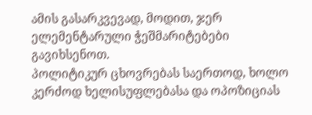ამის გასარკვევად, მოდით, ჯერ ელემენტარული ჭეშმარიტებები გავიხსენოთ.
პოლიტიკურ ცხოვრებას საერთოდ, ხოლო კერძოდ ხელისუფლებასა და ოპოზიციას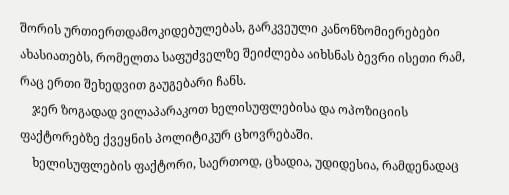შორის ურთიერთდამოკიდებულებას, გარკვეული კანონზომიერებები ახასიათებს, რომელთა საფუძველზე შეიძლება აიხსნას ბევრი ისეთი რამ, რაც ერთი შეხედვით გაუგებარი ჩანს.
    ჯერ ზოგადად ვილაპარაკოთ ხელისუფლებისა და ოპოზიციის ფაქტორებზე ქვეყნის პოლიტიკურ ცხოვრებაში.
    ხელისუფლების ფაქტორი, საერთოდ, ცხადია, უდიდესია, რამდენადაც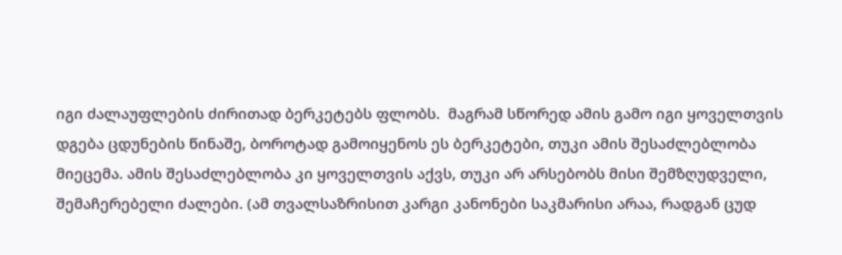იგი ძალაუფლების ძირითად ბერკეტებს ფლობს.  მაგრამ სწორედ ამის გამო იგი ყოველთვის დგება ცდუნების წინაშე, ბოროტად გამოიყენოს ეს ბერკეტები, თუკი ამის შესაძლებლობა მიეცემა. ამის შესაძლებლობა კი ყოველთვის აქვს, თუკი არ არსებობს მისი შემზღუდველი, შემაჩერებელი ძალები. (ამ თვალსაზრისით კარგი კანონები საკმარისი არაა, რადგან ცუდ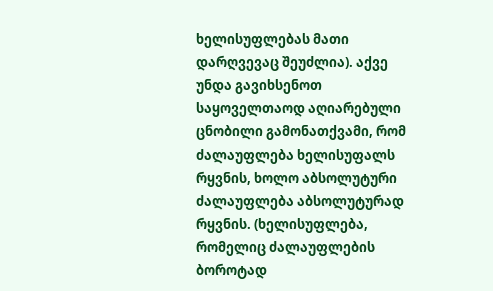ხელისუფლებას მათი დარღვევაც შეუძლია). აქვე უნდა გავიხსენოთ საყოველთაოდ აღიარებული ცნობილი გამონათქვამი, რომ ძალაუფლება ხელისუფალს რყვნის, ხოლო აბსოლუტური ძალაუფლება აბსოლუტურად რყვნის. (ხელისუფლება, რომელიც ძალაუფლების ბოროტად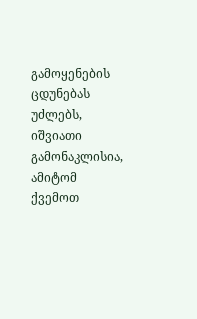გამოყენების ცდუნებას უძლებს, იშვიათი გამონაკლისია, ამიტომ ქვემოთ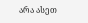არა ასეთ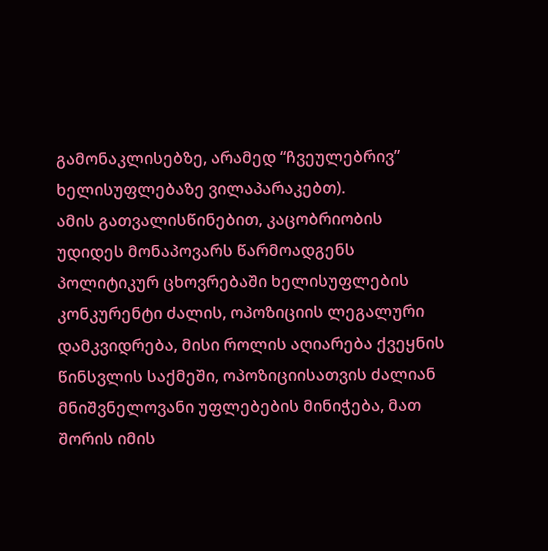გამონაკლისებზე, არამედ “ჩვეულებრივ” ხელისუფლებაზე ვილაპარაკებთ).
ამის გათვალისწინებით, კაცობრიობის უდიდეს მონაპოვარს წარმოადგენს პოლიტიკურ ცხოვრებაში ხელისუფლების კონკურენტი ძალის, ოპოზიციის ლეგალური დამკვიდრება, მისი როლის აღიარება ქვეყნის წინსვლის საქმეში, ოპოზიციისათვის ძალიან მნიშვნელოვანი უფლებების მინიჭება, მათ შორის იმის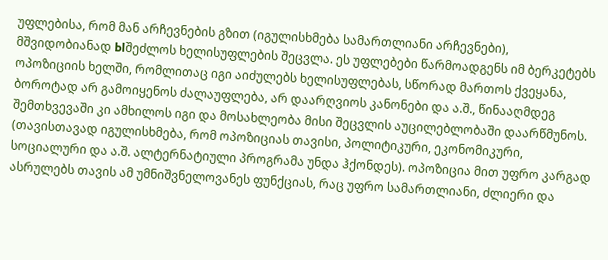უფლებისა, რომ მან არჩევნების გზით (იგულისხმება სამართლიანი არჩევნები), მშვიდობიანად Ыშეძლოს ხელისუფლების შეცვლა. ეს უფლებები წარმოადგენს იმ ბერკეტებს ოპოზიციის ხელში, რომლითაც იგი აიძულებს ხელისუფლებას, სწორად მართოს ქვეყანა, ბოროტად არ გამოიყენოს ძალაუფლება, არ დაარღვიოს კანონები და ა.შ., წინააღმდეგ შემთხვევაში კი ამხილოს იგი და მოსახლეობა მისი შეცვლის აუცილებლობაში დაარწმუნოს. (თავისთავად იგულისხმება, რომ ოპოზიციას თავისი, პოლიტიკური, ეკონომიკური, სოციალური და ა.შ. ალტერნატიული პროგრამა უნდა ჰქონდეს). ოპოზიცია მით უფრო კარგად ასრულებს თავის ამ უმნიშვნელოვანეს ფუნქციას, რაც უფრო სამართლიანი, ძლიერი და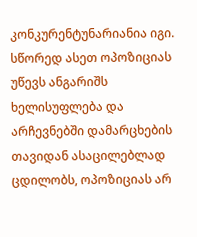კონკურენტუნარიანია იგი. სწორედ ასეთ ოპოზიციას უწევს ანგარიშს ხელისუფლება და არჩევნებში დამარცხების თავიდან ასაცილებლად ცდილობს, ოპოზიციას არ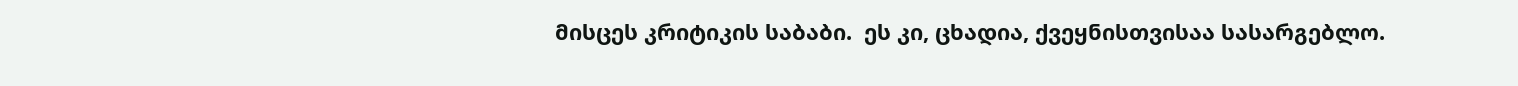მისცეს კრიტიკის საბაბი.  ეს კი, ცხადია, ქვეყნისთვისაა სასარგებლო.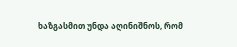ხაზგასმით უნდა აღინიშნოს, რომ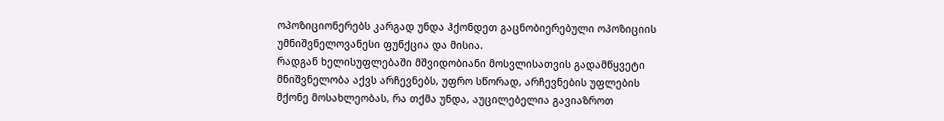ოპოზიციონერებს კარგად უნდა ჰქონდეთ გაცნობიერებული ოპოზიციის უმნიშვნელოვანესი ფუნქცია და მისია.
რადგან ხელისუფლებაში მშვიდობიანი მოსვლისათვის გადამწყვეტი მნიშვნელობა აქვს არჩევნებს, უფრო სწორად, არჩევნების უფლების მქონე მოსახლეობას, რა თქმა უნდა, აუცილებელია გავიაზროთ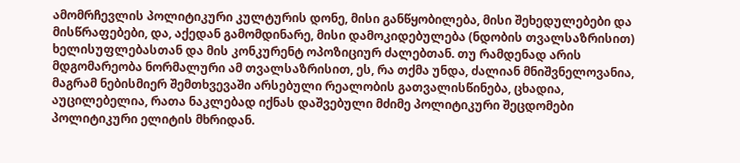ამომრჩევლის პოლიტიკური კულტურის დონე, მისი განწყობილება, მისი შეხედულებები და მისწრაფებები, და, აქედან გამომდინარე, მისი დამოკიდებულება (ნდობის თვალსაზრისით) ხელისუფლებასთან და მის კონკურენტ ოპოზიციურ ძალებთან. თუ რამდენად არის მდგომარეობა ნორმალური ამ თვალსაზრისით, ეს, რა თქმა უნდა, ძალიან მნიშვნელოვანია, მაგრამ ნებისმიერ შემთხვევაში არსებული რეალობის გათვალისწინება, ცხადია, აუცილებელია, რათა ნაკლებად იქნას დაშვებული მძიმე პოლიტიკური შეცდომები პოლიტიკური ელიტის მხრიდან.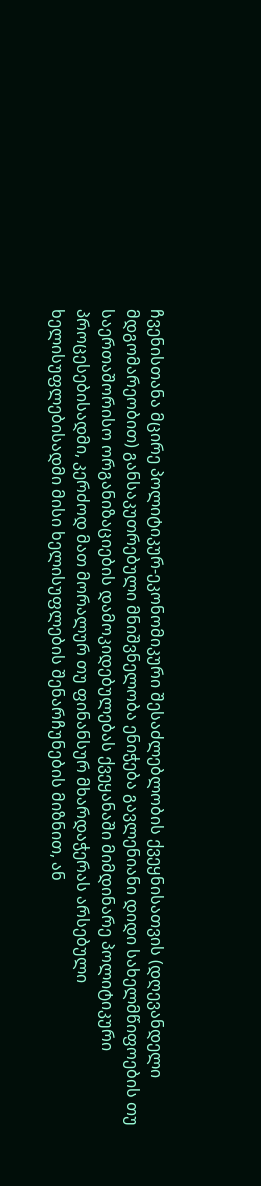ჩვენისთანა მცირე პოლიტიკურ-ეკონომიკური შესაძლებლობის ქვეყნისათვის (დღევანდელი მდგომარეობით) განსაკუთრებული მნიშვნელობა ენიჭება გავლენიანი დიდი სახელმწიფოების თუ საერთაშორისო ორგანიზაციების დამოკიდებულებას ქვეყანაში მიმდინარე პოლიტიკური პროცესებისადმი, კერძოდ მათ მორალურ თუ ფინანსურ მხარდაჭერას არსებული ხელისუფლებისადმი მისი ხელისუფლების შენარჩუნების მიზნით, ან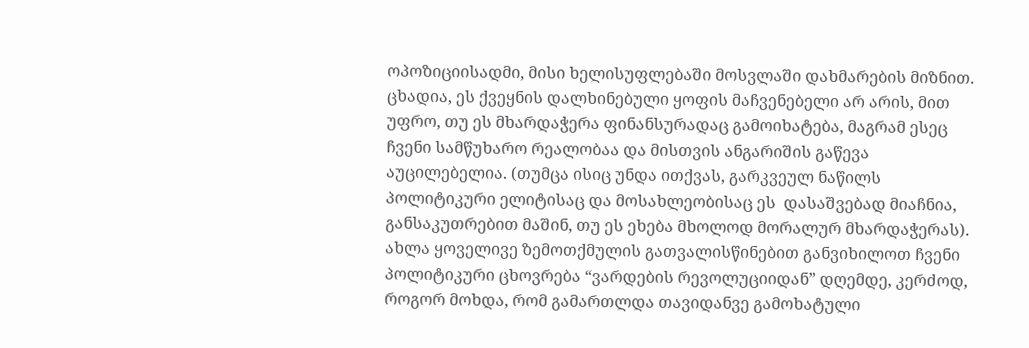ოპოზიციისადმი, მისი ხელისუფლებაში მოსვლაში დახმარების მიზნით. ცხადია, ეს ქვეყნის დალხინებული ყოფის მაჩვენებელი არ არის, მით უფრო, თუ ეს მხარდაჭერა ფინანსურადაც გამოიხატება, მაგრამ ესეც ჩვენი სამწუხარო რეალობაა და მისთვის ანგარიშის გაწევა აუცილებელია. (თუმცა ისიც უნდა ითქვას, გარკვეულ ნაწილს პოლიტიკური ელიტისაც და მოსახლეობისაც ეს  დასაშვებად მიაჩნია, განსაკუთრებით მაშინ, თუ ეს ეხება მხოლოდ მორალურ მხარდაჭერას).
ახლა ყოველივე ზემოთქმულის გათვალისწინებით განვიხილოთ ჩვენი პოლიტიკური ცხოვრება “ვარდების რევოლუციიდან” დღემდე, კერძოდ, როგორ მოხდა, რომ გამართლდა თავიდანვე გამოხატული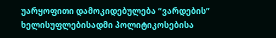უარყოფითი დამოკიდებულება “ვარდების” ხელისუფლებისადმი პოლიტიკოსებისა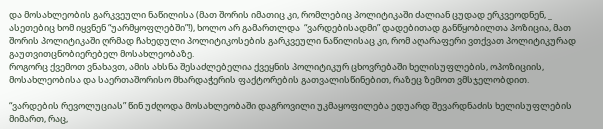და მოსახლეობის გარკვეული ნაწილისა (მათ შორის იმათიც კი, რომლებიც პოლიტიკაში ძალიან ცუდად ერკვეოდნენ, _ ასეთებიც ხომ იყვნენ “უარმყოფლებში”!), ხოლო არ გამართლდა  “ვარდებისადმი” დადებითად განწყობილთა პოზიცია, მათ შორის პოლიტიკაში ღრმად ჩახედული პოლიტიკოსების გარკვეული ნაწილისაც კი, რომ აღარაფერი ვთქვათ პოლიტიკურად გაუთვითცნობიერებელ მოსახლეობაზე.
როგორც ქვემოთ ვნახავთ, ამის ახსნა შესაძლებელია ქვეყნის პოლიტიკურ ცხოვრებაში ხელისუფლების, ოპოზიციის, მოსახლეობისა და საერთაშორისო მხარდაჭერის ფაქტორების გათვალისწინებით, რაზეც ზემოთ ვმსჯელობდით.

“ვარდების რევოლუციას” წინ უძღოდა მოსახლეობაში დაგროვილი უკმაყოფილება ედუარდ შევარდნაძის ხელისუფლების მიმართ, რაც,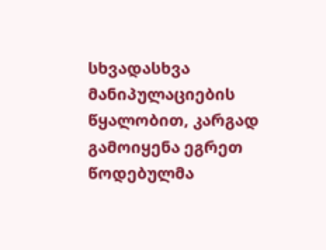სხვადასხვა მანიპულაციების წყალობით, კარგად გამოიყენა ეგრეთ წოდებულმა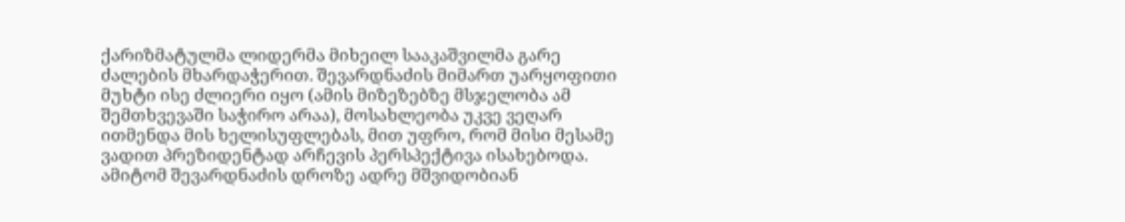ქარიზმატულმა ლიდერმა მიხეილ სააკაშვილმა გარე ძალების მხარდაჭერით. შევარდნაძის მიმართ უარყოფითი მუხტი ისე ძლიერი იყო (ამის მიზეზებზე მსჯელობა ამ შემთხვევაში საჭირო არაა), მოსახლეობა უკვე ვეღარ ითმენდა მის ხელისუფლებას, მით უფრო, რომ მისი მესამე ვადით პრეზიდენტად არჩევის პერსპექტივა ისახებოდა.
ამიტომ შევარდნაძის დროზე ადრე მშვიდობიან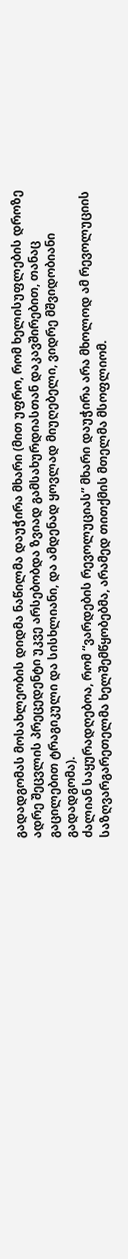გადადგომას მოსახლეობის დიდმა ნაწილმა დაუჭირა მხარი (მით უფრო, რომ ხელისუფლების დროზე ადრე შეცვლის პრეცედენტი უკვე არსებობდა ზვიად გამსახურდიასთან დაკავშირებით, თანაც გაცილებით ტრაგიკული და სისხლიანი, და ამდენად ყოვლად მიუღებელი, ვიდრე მშვიდობიანი გადადგომა).
ძალიან საყურადღებოა, რომ “ვარდების რევოლუციას” მხარი დაუჭირა არა მხოლოდ ამ რევოლუციის საზღვარგარეთელმა ხელშემწყობებმა, არამედ თითქმის მთელმა მსოფლიომ.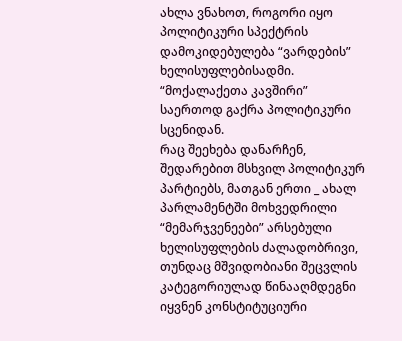ახლა ვნახოთ, როგორი იყო პოლიტიკური სპექტრის დამოკიდებულება “ვარდების” ხელისუფლებისადმი.
“მოქალაქეთა კავშირი” საერთოდ გაქრა პოლიტიკური სცენიდან.
რაც შეეხება დანარჩენ, შედარებით მსხვილ პოლიტიკურ პარტიებს, მათგან ერთი _ ახალ პარლამენტში მოხვედრილი “მემარჯვენეები” არსებული ხელისუფლების ძალადობრივი, თუნდაც მშვიდობიანი შეცვლის კატეგორიულად წინააღმდეგნი იყვნენ კონსტიტუციური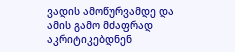ვადის ამოწურვამდე და ამის გამო მძაფრად აკრიტიკებდნენ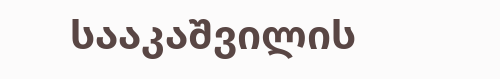სააკაშვილის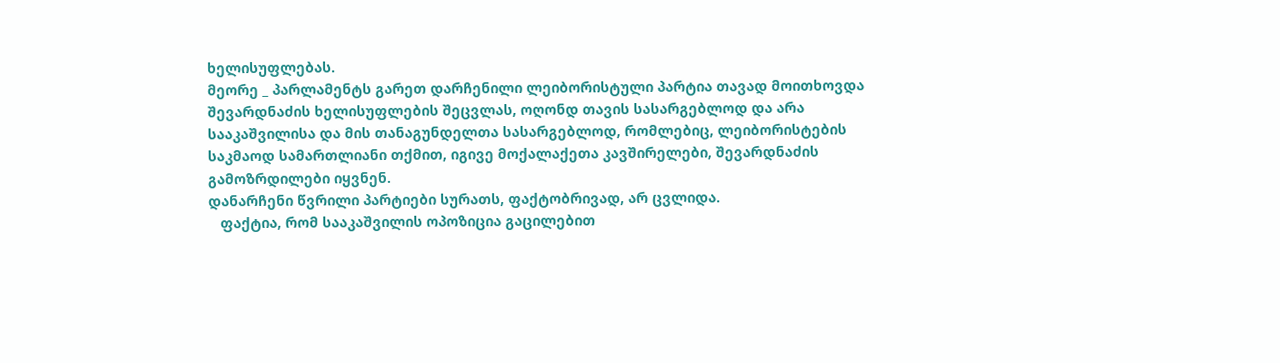ხელისუფლებას.
მეორე _ პარლამენტს გარეთ დარჩენილი ლეიბორისტული პარტია თავად მოითხოვდა შევარდნაძის ხელისუფლების შეცვლას, ოღონდ თავის სასარგებლოდ და არა სააკაშვილისა და მის თანაგუნდელთა სასარგებლოდ, რომლებიც, ლეიბორისტების საკმაოდ სამართლიანი თქმით, იგივე მოქალაქეთა კავშირელები, შევარდნაძის გამოზრდილები იყვნენ.
დანარჩენი წვრილი პარტიები სურათს, ფაქტობრივად, არ ცვლიდა.
   ფაქტია, რომ სააკაშვილის ოპოზიცია გაცილებით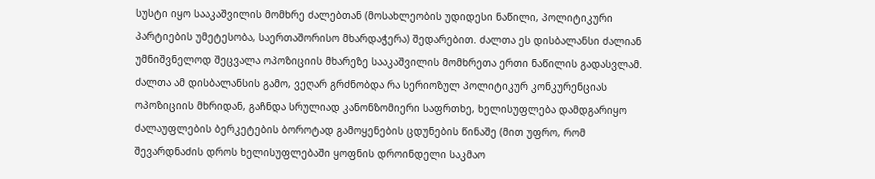სუსტი იყო სააკაშვილის მომხრე ძალებთან (მოსახლეობის უდიდესი ნაწილი, პოლიტიკური პარტიების უმეტესობა, საერთაშორისო მხარდაჭერა) შედარებით. ძალთა ეს დისბალანსი ძალიან უმნიშვნელოდ შეცვალა ოპოზიციის მხარეზე სააკაშვილის მომხრეთა ერთი ნაწილის გადასვლამ.
ძალთა ამ დისბალანსის გამო, ვეღარ გრძნობდა რა სერიოზულ პოლიტიკურ კონკურენციას ოპოზიციის მხრიდან, გაჩნდა სრულიად კანონზომიერი საფრთხე, ხელისუფლება დამდგარიყო ძალაუფლების ბერკეტების ბოროტად გამოყენების ცდუნების წინაშე (მით უფრო, რომ შევარდნაძის დროს ხელისუფლებაში ყოფნის დროინდელი საკმაო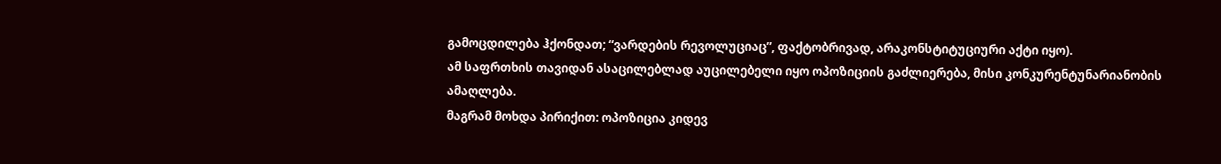გამოცდილება ჰქონდათ; “ვარდების რევოლუციაც”, ფაქტობრივად, არაკონსტიტუციური აქტი იყო).
ამ საფრთხის თავიდან ასაცილებლად აუცილებელი იყო ოპოზიციის გაძლიერება, მისი კონკურენტუნარიანობის ამაღლება.
მაგრამ მოხდა პირიქით: ოპოზიცია კიდევ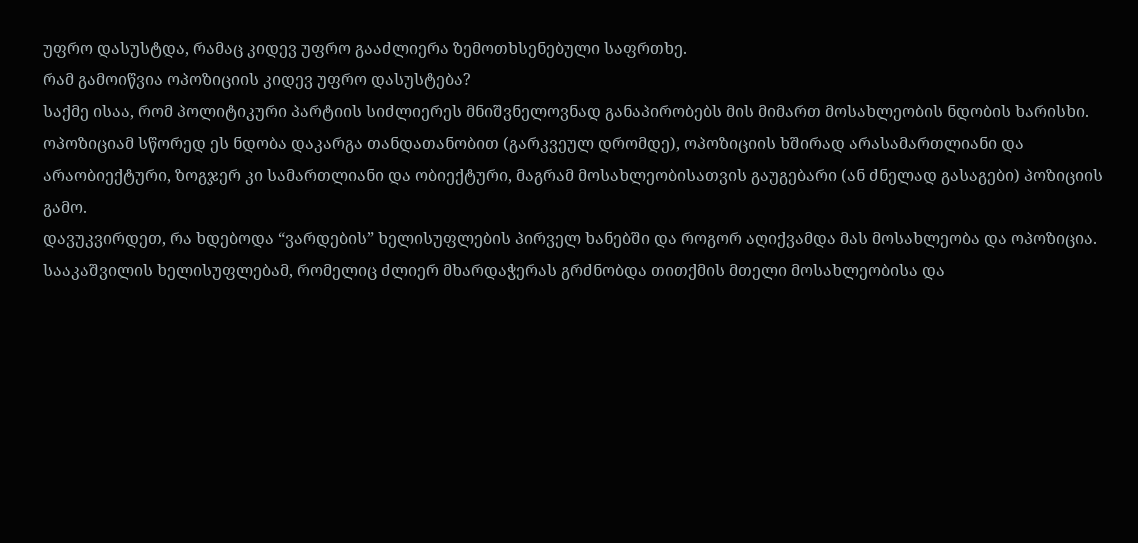უფრო დასუსტდა, რამაც კიდევ უფრო გააძლიერა ზემოთხსენებული საფრთხე.
რამ გამოიწვია ოპოზიციის კიდევ უფრო დასუსტება?
საქმე ისაა, რომ პოლიტიკური პარტიის სიძლიერეს მნიშვნელოვნად განაპირობებს მის მიმართ მოსახლეობის ნდობის ხარისხი. ოპოზიციამ სწორედ ეს ნდობა დაკარგა თანდათანობით (გარკვეულ დრომდე), ოპოზიციის ხშირად არასამართლიანი და არაობიექტური, ზოგჯერ კი სამართლიანი და ობიექტური, მაგრამ მოსახლეობისათვის გაუგებარი (ან ძნელად გასაგები) პოზიციის გამო.
დავუკვირდეთ, რა ხდებოდა “ვარდების” ხელისუფლების პირველ ხანებში და როგორ აღიქვამდა მას მოსახლეობა და ოპოზიცია.
სააკაშვილის ხელისუფლებამ, რომელიც ძლიერ მხარდაჭერას გრძნობდა თითქმის მთელი მოსახლეობისა და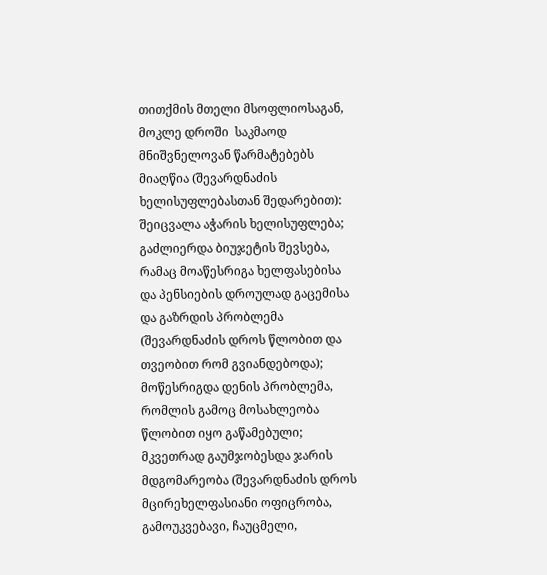თითქმის მთელი მსოფლიოსაგან, მოკლე დროში  საკმაოდ მნიშვნელოვან წარმატებებს მიაღწია (შევარდნაძის ხელისუფლებასთან შედარებით): შეიცვალა აჭარის ხელისუფლება; გაძლიერდა ბიუჯეტის შევსება, რამაც მოაწესრიგა ხელფასებისა და პენსიების დროულად გაცემისა და გაზრდის პრობლემა (შევარდნაძის დროს წლობით და თვეობით რომ გვიანდებოდა); მოწესრიგდა დენის პრობლემა, რომლის გამოც მოსახლეობა წლობით იყო გაწამებული; მკვეთრად გაუმჯობესდა ჯარის მდგომარეობა (შევარდნაძის დროს მცირეხელფასიანი ოფიცრობა, გამოუკვებავი, ჩაუცმელი,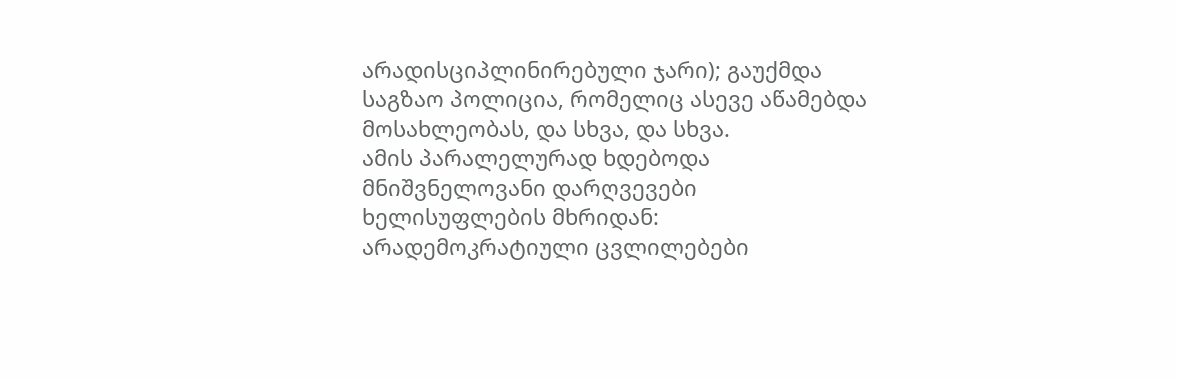არადისციპლინირებული ჯარი); გაუქმდა საგზაო პოლიცია, რომელიც ასევე აწამებდა მოსახლეობას, და სხვა, და სხვა.
ამის პარალელურად ხდებოდა მნიშვნელოვანი დარღვევები ხელისუფლების მხრიდან: არადემოკრატიული ცვლილებები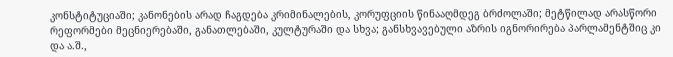კონსტიტუციაში; კანონების არად ჩაგდება კრიმინალების, კორუფციის წინააღმდეგ ბრძოლაში; მეტწილად არასწორი რეფორმები მეცნიერებაში, განათლებაში, კულტურაში და სხვა; განსხვავებული აზრის იგნორირება პარლამენტშიც კი და ა.შ.,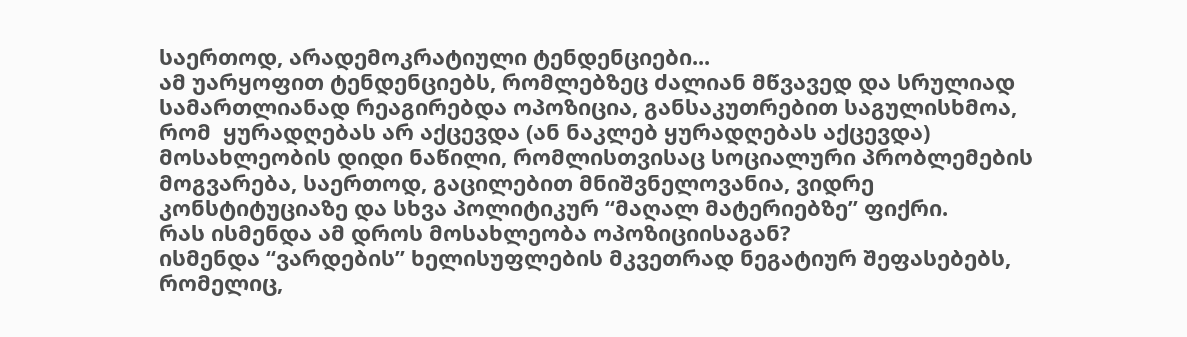საერთოდ, არადემოკრატიული ტენდენციები...
ამ უარყოფით ტენდენციებს, რომლებზეც ძალიან მწვავედ და სრულიად სამართლიანად რეაგირებდა ოპოზიცია, განსაკუთრებით საგულისხმოა, რომ  ყურადღებას არ აქცევდა (ან ნაკლებ ყურადღებას აქცევდა) მოსახლეობის დიდი ნაწილი, რომლისთვისაც სოციალური პრობლემების მოგვარება, საერთოდ, გაცილებით მნიშვნელოვანია, ვიდრე კონსტიტუციაზე და სხვა პოლიტიკურ “მაღალ მატერიებზე” ფიქრი.
რას ისმენდა ამ დროს მოსახლეობა ოპოზიციისაგან?
ისმენდა “ვარდების” ხელისუფლების მკვეთრად ნეგატიურ შეფასებებს, რომელიც,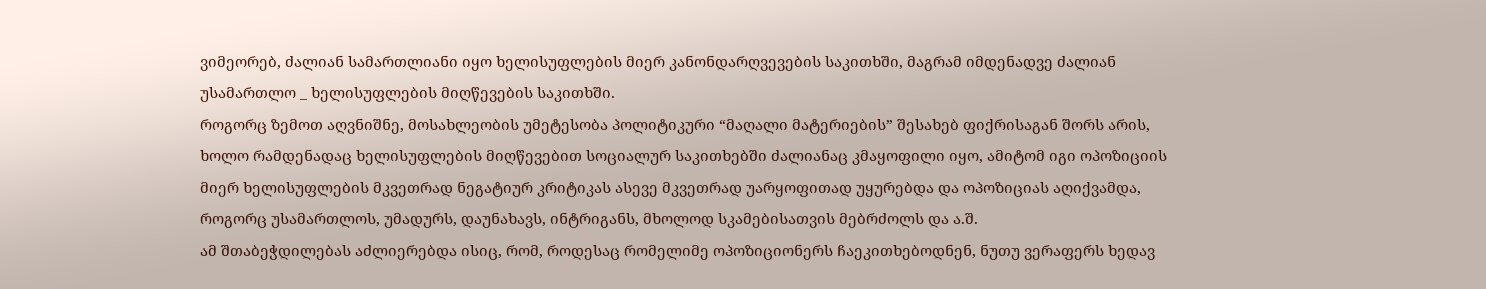ვიმეორებ, ძალიან სამართლიანი იყო ხელისუფლების მიერ კანონდარღვევების საკითხში, მაგრამ იმდენადვე ძალიან უსამართლო _ ხელისუფლების მიღწევების საკითხში.
როგორც ზემოთ აღვნიშნე, მოსახლეობის უმეტესობა პოლიტიკური “მაღალი მატერიების” შესახებ ფიქრისაგან შორს არის, ხოლო რამდენადაც ხელისუფლების მიღწევებით სოციალურ საკითხებში ძალიანაც კმაყოფილი იყო, ამიტომ იგი ოპოზიციის მიერ ხელისუფლების მკვეთრად ნეგატიურ კრიტიკას ასევე მკვეთრად უარყოფითად უყურებდა და ოპოზიციას აღიქვამდა, როგორც უსამართლოს, უმადურს, დაუნახავს, ინტრიგანს, მხოლოდ სკამებისათვის მებრძოლს და ა.შ.
ამ შთაბეჭდილებას აძლიერებდა ისიც, რომ, როდესაც რომელიმე ოპოზიციონერს ჩაეკითხებოდნენ, ნუთუ ვერაფერს ხედავ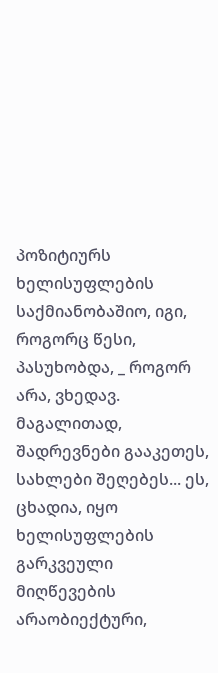პოზიტიურს ხელისუფლების საქმიანობაშიო, იგი, როგორც წესი, პასუხობდა, _ როგორ არა, ვხედავ. მაგალითად, შადრევნები გააკეთეს, სახლები შეღებეს... ეს, ცხადია, იყო ხელისუფლების გარკვეული მიღწევების არაობიექტური,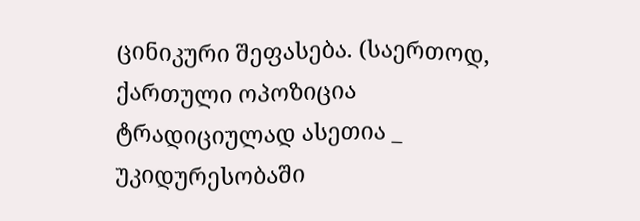ცინიკური შეფასება. (საერთოდ, ქართული ოპოზიცია ტრადიციულად ასეთია _ უკიდურესობაში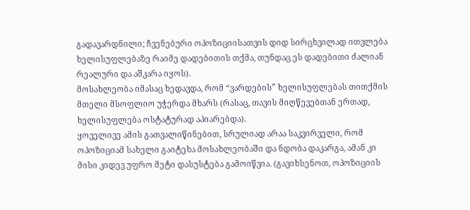გადავარდნილი; ჩვენებური ოპოზიციისათვის დიდ სირცხვილად ითვლება ხელისუფლებაზე რაიმე დადებითის თქმა, თუნდაც ეს დადებითი ძალიან რეალური და აშკარა იყოს).
მოსახლეობა იმასაც ხედავდა, რომ “ვარდების” ხელისუფლებას თითქმის მთელი მსოფლიო უჭერდა მხარს (რასაც, თავის მიღწევებთან ერთად, ხელისუფლება ოსტატურად აპიარებდა).
ყოველივე ამის გათვალიწინებით, სრულიად არაა საკვირველი, რომ ოპოზიციამ სახელი გაიტეხა მოსახლეობაში და ნდობა დაკარგა, ამან კი მისი კიდევ უფრო მეტი დასუსტება გამოიწვია. (გავიხსენოთ, ოპოზიციის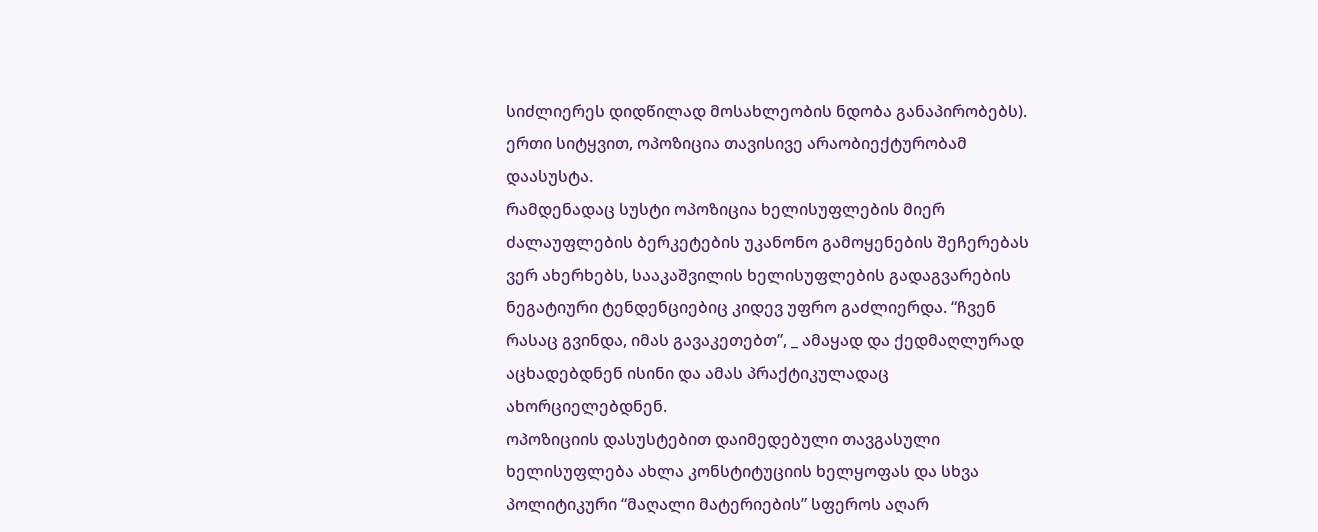სიძლიერეს დიდწილად მოსახლეობის ნდობა განაპირობებს).
ერთი სიტყვით, ოპოზიცია თავისივე არაობიექტურობამ დაასუსტა.
რამდენადაც სუსტი ოპოზიცია ხელისუფლების მიერ ძალაუფლების ბერკეტების უკანონო გამოყენების შეჩერებას ვერ ახერხებს, სააკაშვილის ხელისუფლების გადაგვარების ნეგატიური ტენდენციებიც კიდევ უფრო გაძლიერდა. “ჩვენ რასაც გვინდა, იმას გავაკეთებთ”, _ ამაყად და ქედმაღლურად აცხადებდნენ ისინი და ამას პრაქტიკულადაც ახორციელებდნენ.
ოპოზიციის დასუსტებით დაიმედებული თავგასული ხელისუფლება ახლა კონსტიტუციის ხელყოფას და სხვა პოლიტიკური “მაღალი მატერიების” სფეროს აღარ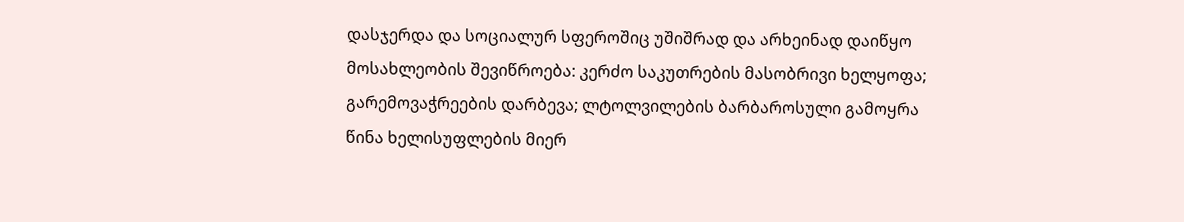დასჯერდა და სოციალურ სფეროშიც უშიშრად და არხეინად დაიწყო მოსახლეობის შევიწროება: კერძო საკუთრების მასობრივი ხელყოფა; გარემოვაჭრეების დარბევა; ლტოლვილების ბარბაროსული გამოყრა წინა ხელისუფლების მიერ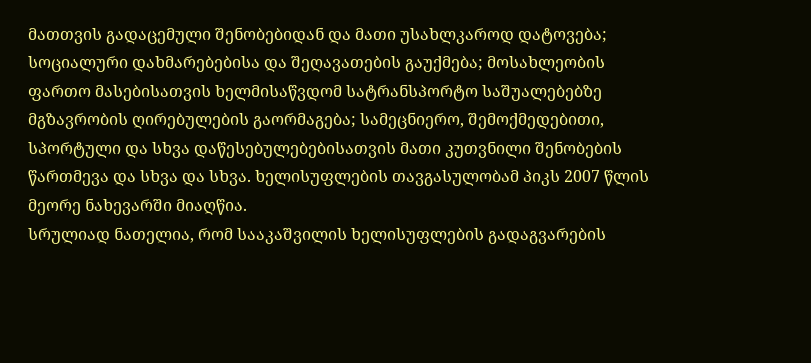მათთვის გადაცემული შენობებიდან და მათი უსახლკაროდ დატოვება; სოციალური დახმარებებისა და შეღავათების გაუქმება; მოსახლეობის ფართო მასებისათვის ხელმისაწვდომ სატრანსპორტო საშუალებებზე მგზავრობის ღირებულების გაორმაგება; სამეცნიერო, შემოქმედებითი, სპორტული და სხვა დაწესებულებებისათვის მათი კუთვნილი შენობების წართმევა და სხვა და სხვა. ხელისუფლების თავგასულობამ პიკს 2007 წლის მეორე ნახევარში მიაღწია.
სრულიად ნათელია, რომ სააკაშვილის ხელისუფლების გადაგვარების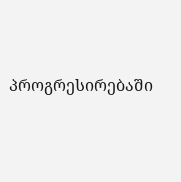პროგრესირებაში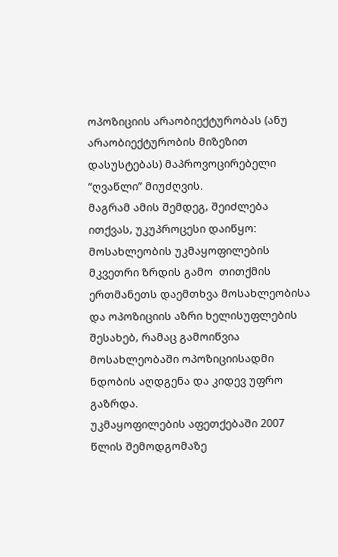ოპოზიციის არაობიექტურობას (ანუ არაობიექტურობის მიზეზით დასუსტებას) მაპროვოცირებელი “ღვაწლი” მიუძღვის.
მაგრამ ამის შემდეგ, შეიძლება ითქვას, უკუპროცესი დაიწყო: მოსახლეობის უკმაყოფილების მკვეთრი ზრდის გამო  თითქმის ერთმანეთს დაემთხვა მოსახლეობისა და ოპოზიციის აზრი ხელისუფლების შესახებ, რამაც გამოიწვია მოსახლეობაში ოპოზიციისადმი ნდობის აღდგენა და კიდევ უფრო გაზრდა.
უკმაყოფილების აფეთქებაში 2007 წლის შემოდგომაზე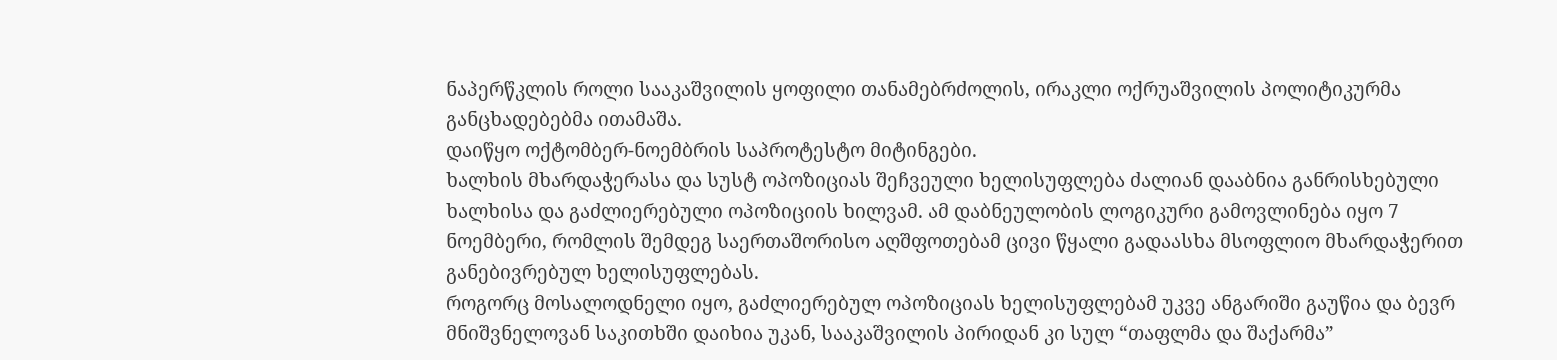ნაპერწკლის როლი სააკაშვილის ყოფილი თანამებრძოლის, ირაკლი ოქრუაშვილის პოლიტიკურმა განცხადებებმა ითამაშა.
დაიწყო ოქტომბერ-ნოემბრის საპროტესტო მიტინგები.
ხალხის მხარდაჭერასა და სუსტ ოპოზიციას შეჩვეული ხელისუფლება ძალიან დააბნია განრისხებული ხალხისა და გაძლიერებული ოპოზიციის ხილვამ. ამ დაბნეულობის ლოგიკური გამოვლინება იყო 7 ნოემბერი, რომლის შემდეგ საერთაშორისო აღშფოთებამ ცივი წყალი გადაასხა მსოფლიო მხარდაჭერით განებივრებულ ხელისუფლებას.
როგორც მოსალოდნელი იყო, გაძლიერებულ ოპოზიციას ხელისუფლებამ უკვე ანგარიში გაუწია და ბევრ მნიშვნელოვან საკითხში დაიხია უკან, სააკაშვილის პირიდან კი სულ “თაფლმა და შაქარმა”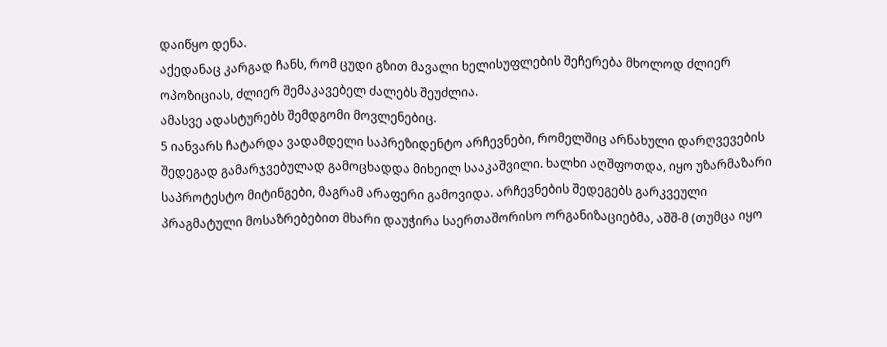დაიწყო დენა.
აქედანაც კარგად ჩანს, რომ ცუდი გზით მავალი ხელისუფლების შეჩერება მხოლოდ ძლიერ ოპოზიციას, ძლიერ შემაკავებელ ძალებს შეუძლია.
ამასვე ადასტურებს შემდგომი მოვლენებიც.
5 იანვარს ჩატარდა ვადამდელი საპრეზიდენტო არჩევნები, რომელშიც არნახული დარღვევების შედეგად გამარჯვებულად გამოცხადდა მიხეილ სააკაშვილი. ხალხი აღშფოთდა, იყო უზარმაზარი საპროტესტო მიტინგები, მაგრამ არაფერი გამოვიდა. არჩევნების შედეგებს გარკვეული პრაგმატული მოსაზრებებით მხარი დაუჭირა საერთაშორისო ორგანიზაციებმა, აშშ-მ (თუმცა იყო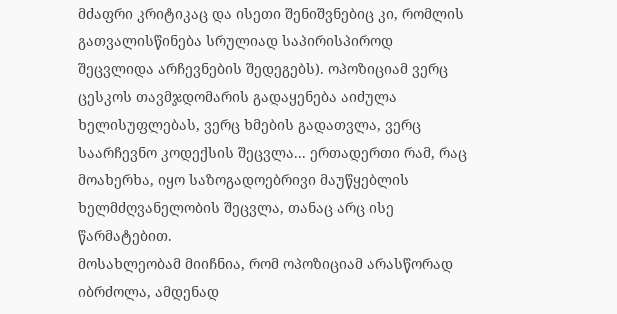მძაფრი კრიტიკაც და ისეთი შენიშვნებიც კი, რომლის გათვალისწინება სრულიად საპირისპიროდ შეცვლიდა არჩევნების შედეგებს). ოპოზიციამ ვერც ცესკოს თავმჯდომარის გადაყენება აიძულა ხელისუფლებას, ვერც ხმების გადათვლა, ვერც საარჩევნო კოდექსის შეცვლა... ერთადერთი რამ, რაც მოახერხა, იყო საზოგადოებრივი მაუწყებლის ხელმძღვანელობის შეცვლა, თანაც არც ისე წარმატებით.
მოსახლეობამ მიიჩნია, რომ ოპოზიციამ არასწორად იბრძოლა, ამდენად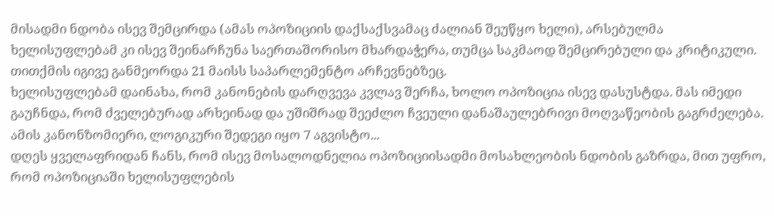მისადმი ნდობა ისევ შემცირდა (ამას ოპოზიციის დაქსაქსვამაც ძალიან შეუწყო ხელი), არსებულმა ხელისუფლებამ კი ისევ შეინარჩუნა საერთაშორისო მხარდაჭერა, თუმცა საკმაოდ შემცირებული და კრიტიკული.
თითქმის იგივე განმეორდა 21 მაისს საპარლემენტო არჩევნებზეც.
ხელისუფლებამ დაინახა, რომ კანონების დარღვევა კვლავ შერჩა, ხოლო ოპოზიცია ისევ დასუსტდა. მას იმედი გაუჩნდა, რომ ძველებურად არხეინად და უშიშრად შეეძლო ჩვეული დანაშაულებრივი მოღვაწეობის გაგრძელება.
ამის კანონზომიერი, ლოგიკური შედეგი იყო 7 აგვისტო...
დღეს ყველაფრიდან ჩანს, რომ ისევ მოსალოდნელია ოპოზიციისადმი მოსახლეობის ნდობის გაზრდა, მით უფრო, რომ ოპოზიციაში ხელისუფლების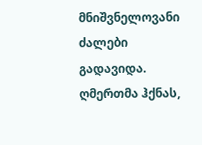მნიშვნელოვანი ძალები გადავიდა.
ღმერთმა ჰქნას,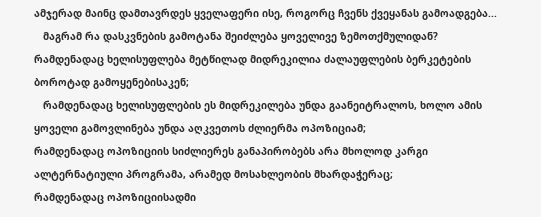ამჯერად მაინც დამთავრდეს ყველაფერი ისე, როგორც ჩვენს ქვეყანას გამოადგება...
   მაგრამ რა დასკვნების გამოტანა შეიძლება ყოველივე ზემოთქმულიდან?
რამდენადაც ხელისუფლება მეტწილად მიდრეკილია ძალაუფლების ბერკეტების ბოროტად გამოყენებისაკენ;
   რამდენადაც ხელისუფლების ეს მიდრეკილება უნდა გაანეიტრალოს, ხოლო ამის ყოველი გამოვლინება უნდა აღკვეთოს ძლიერმა ოპოზიციამ;
რამდენადაც ოპოზიციის სიძლიერეს განაპირობებს არა მხოლოდ კარგი ალტერნატიული პროგრამა, არამედ მოსახლეობის მხარდაჭერაც;
რამდენადაც ოპოზიციისადმი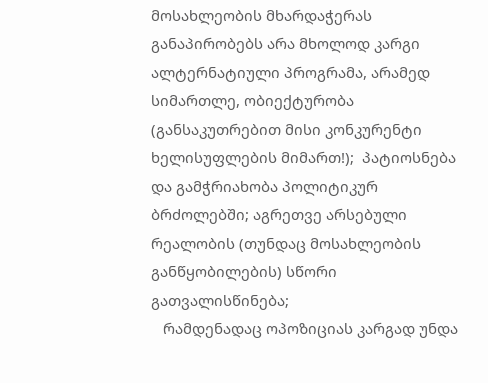მოსახლეობის მხარდაჭერას განაპირობებს არა მხოლოდ კარგი ალტერნატიული პროგრამა, არამედ სიმართლე, ობიექტურობა (განსაკუთრებით მისი კონკურენტი ხელისუფლების მიმართ!);  პატიოსნება და გამჭრიახობა პოლიტიკურ ბრძოლებში; აგრეთვე არსებული რეალობის (თუნდაც მოსახლეობის განწყობილების) სწორი გათვალისწინება;
   რამდენადაც ოპოზიციას კარგად უნდა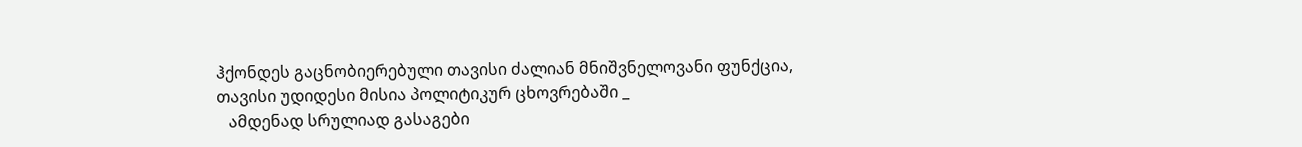ჰქონდეს გაცნობიერებული თავისი ძალიან მნიშვნელოვანი ფუნქცია, თავისი უდიდესი მისია პოლიტიკურ ცხოვრებაში _
   ამდენად სრულიად გასაგები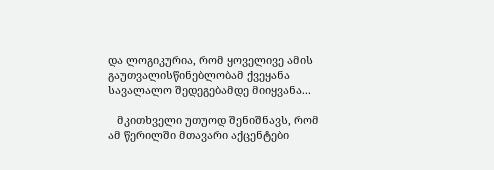და ლოგიკურია, რომ ყოველივე ამის გაუთვალისწინებლობამ ქვეყანა სავალალო შედეგებამდე მიიყვანა...

   მკითხველი უთუოდ შენიშნავს, რომ ამ წერილში მთავარი აქცენტები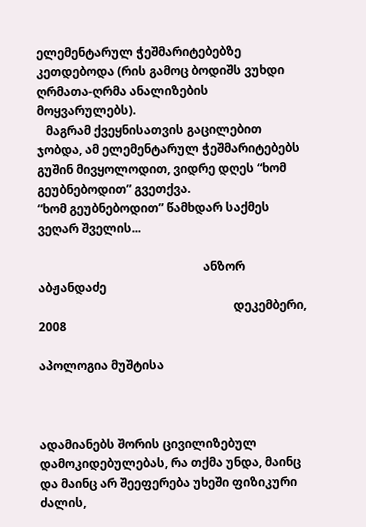ელემენტარულ ჭეშმარიტებებზე კეთდებოდა (რის გამოც ბოდიშს ვუხდი ღრმათა-ღრმა ანალიზების მოყვარულებს).
   მაგრამ ქვეყნისათვის გაცილებით ჯობდა, ამ ელემენტარულ ჭეშმარიტებებს გუშინ მივყოლოდით, ვიდრე დღეს “ხომ გეუბნებოდით” გვეთქვა.
“ხომ გეუბნებოდით” წამხდარ საქმეს ვეღარ შველის...

                                                       ანზორ აბჟანდაძე
                                                                 დეკემბერი, 2008

აპოლოგია მუშტისა



ადამიანებს შორის ცივილიზებულ დამოკიდებულებას, რა თქმა უნდა, მაინც და მაინც არ შეეფერება უხეში ფიზიკური ძალის,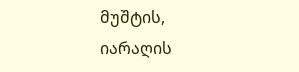მუშტის, იარაღის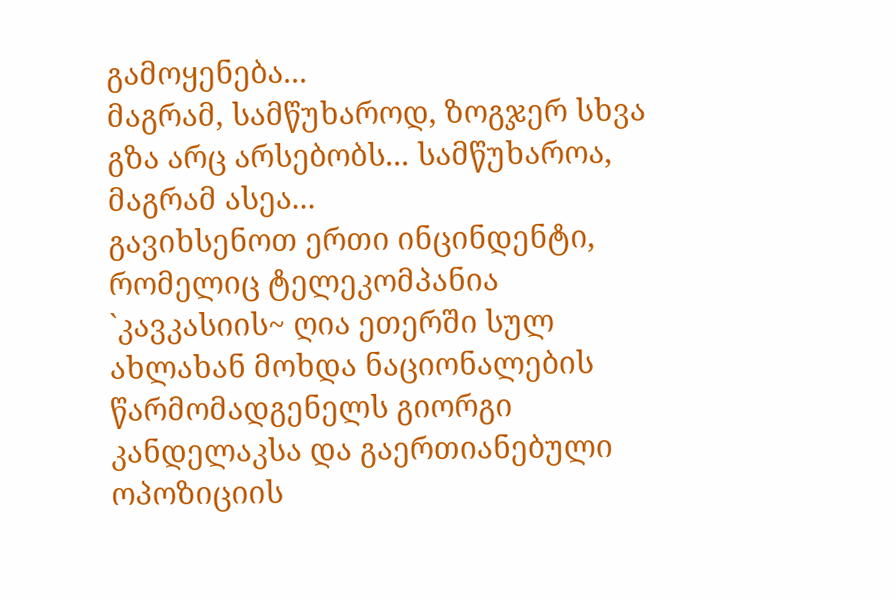გამოყენება...
მაგრამ, სამწუხაროდ, ზოგჯერ სხვა გზა არც არსებობს... სამწუხაროა, მაგრამ ასეა...
გავიხსენოთ ერთი ინცინდენტი, რომელიც ტელეკომპანია `კავკასიის~ ღია ეთერში სულ ახლახან მოხდა ნაციონალების წარმომადგენელს გიორგი კანდელაკსა და გაერთიანებული ოპოზიციის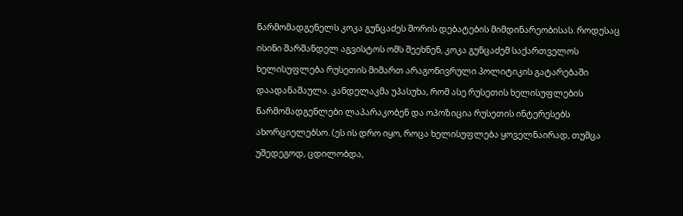წარმომადგენელს კოკა გუნცაძეს შორის დებატების მიმდინარეობისას. როდესაც ისინი შარშანდელ აგვისტოს ომს შეეხნენ, კოკა გუნცაძემ საქართველოს ხელისუფლება რუსეთის მიმართ არაგონივრული პოლიტიკის გატარებაში დაადანაშაულა. კანდელაკმა უპასუხა, რომ ასე რუსეთის ხელისუფლების წარმომადგენლები ლაპარაკობენ და ოპოზიცია რუსეთის ინტერესებს ახორციელებსო. (ეს ის დრო იყო, როცა ხელისუფლება ყოველნაირად, თუმცა უშედეგოდ, ცდილობდა,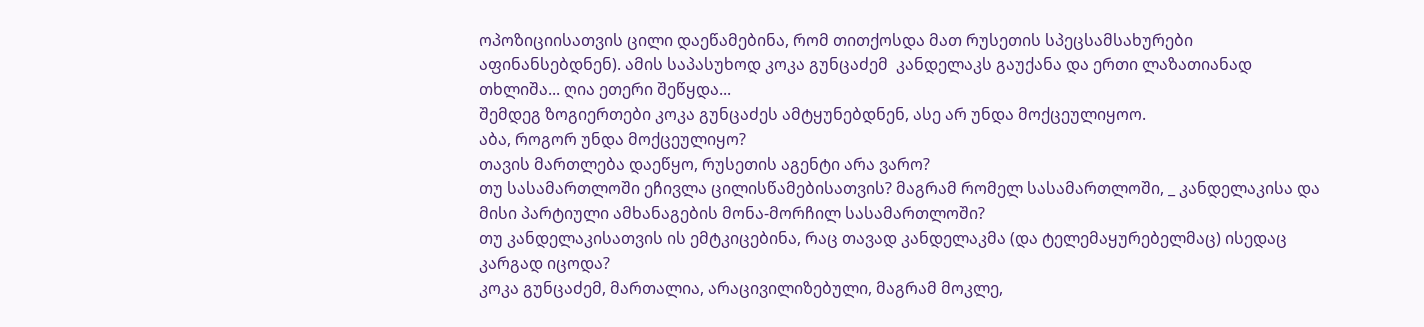ოპოზიციისათვის ცილი დაეწამებინა, რომ თითქოსდა მათ რუსეთის სპეცსამსახურები აფინანსებდნენ). ამის საპასუხოდ კოკა გუნცაძემ  კანდელაკს გაუქანა და ერთი ლაზათიანად თხლიშა... ღია ეთერი შეწყდა...
შემდეგ ზოგიერთები კოკა გუნცაძეს ამტყუნებდნენ, ასე არ უნდა მოქცეულიყოო.
აბა, როგორ უნდა მოქცეულიყო?
თავის მართლება დაეწყო, რუსეთის აგენტი არა ვარო?
თუ სასამართლოში ეჩივლა ცილისწამებისათვის? მაგრამ რომელ სასამართლოში, _ კანდელაკისა და მისი პარტიული ამხანაგების მონა-მორჩილ სასამართლოში?
თუ კანდელაკისათვის ის ემტკიცებინა, რაც თავად კანდელაკმა (და ტელემაყურებელმაც) ისედაც კარგად იცოდა?
კოკა გუნცაძემ, მართალია, არაცივილიზებული, მაგრამ მოკლე,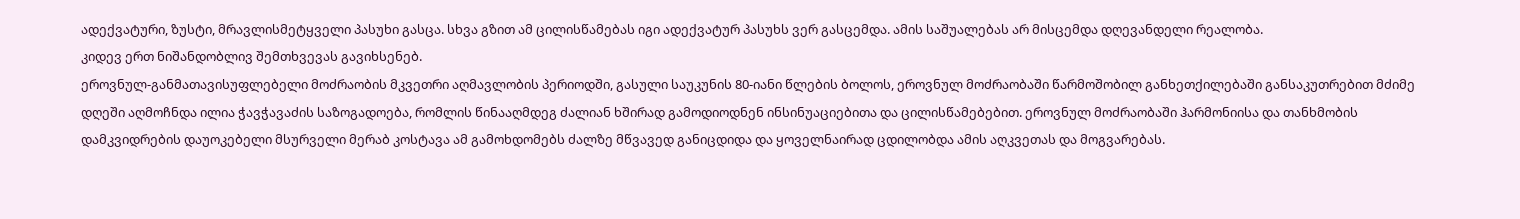ადექვატური, ზუსტი, მრავლისმეტყველი პასუხი გასცა. სხვა გზით ამ ცილისწამებას იგი ადექვატურ პასუხს ვერ გასცემდა. ამის საშუალებას არ მისცემდა დღევანდელი რეალობა.
კიდევ ერთ ნიშანდობლივ შემთხვევას გავიხსენებ.
ეროვნულ-განმათავისუფლებელი მოძრაობის მკვეთრი აღმავლობის პერიოდში, გასული საუკუნის 80-იანი წლების ბოლოს, ეროვნულ მოძრაობაში წარმოშობილ განხეთქილებაში განსაკუთრებით მძიმე დღეში აღმოჩნდა ილია ჭავჭავაძის საზოგადოება, რომლის წინააღმდეგ ძალიან ხშირად გამოდიოდნენ ინსინუაციებითა და ცილისწამებებით. ეროვნულ მოძრაობაში ჰარმონიისა და თანხმობის დამკვიდრების დაუოკებელი მსურველი მერაბ კოსტავა ამ გამოხდომებს ძალზე მწვავედ განიცდიდა და ყოველნაირად ცდილობდა ამის აღკვეთას და მოგვარებას.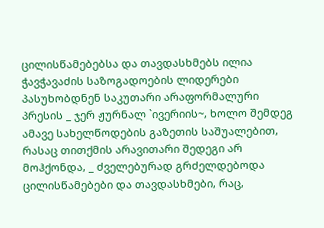ცილისწამებებსა და თავდასხმებს ილია ჭავჭავაძის საზოგადოების ლიდერები პასუხობდნენ საკუთარი არაფორმალური პრესის _ ჯერ ჟურნალ `ივერიის~, ხოლო შემდეგ ამავე სახელწოდების გაზეთის საშუალებით, რასაც თითქმის არავითარი შედეგი არ მოჰქონდა, _ ძველებურად გრძელდებოდა ცილისწამებები და თავდასხმები, რაც,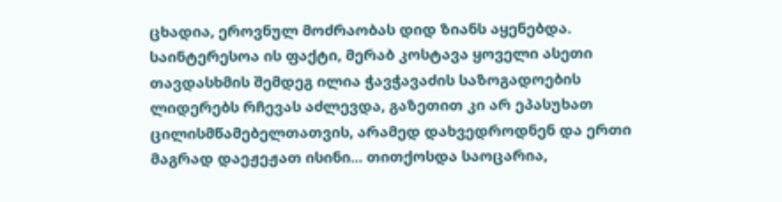ცხადია, ეროვნულ მოძრაობას დიდ ზიანს აყენებდა.
საინტერესოა ის ფაქტი, მერაბ კოსტავა ყოველი ასეთი თავდასხმის შემდეგ ილია ჭავჭავაძის საზოგადოების ლიდერებს რჩევას აძლევდა, გაზეთით კი არ ეპასუხათ ცილისმწამებელთათვის, არამედ დახვედროდნენ და ერთი მაგრად დაეჟეჟათ ისინი... თითქოსდა საოცარია,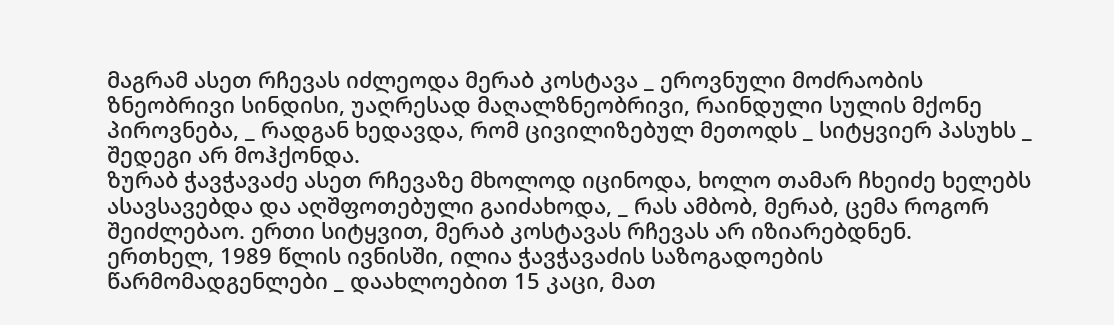მაგრამ ასეთ რჩევას იძლეოდა მერაბ კოსტავა _ ეროვნული მოძრაობის ზნეობრივი სინდისი, უაღრესად მაღალზნეობრივი, რაინდული სულის მქონე პიროვნება, _ რადგან ხედავდა, რომ ცივილიზებულ მეთოდს _ სიტყვიერ პასუხს _ შედეგი არ მოჰქონდა.
ზურაბ ჭავჭავაძე ასეთ რჩევაზე მხოლოდ იცინოდა, ხოლო თამარ ჩხეიძე ხელებს ასავსავებდა და აღშფოთებული გაიძახოდა, _ რას ამბობ, მერაბ, ცემა როგორ შეიძლებაო. ერთი სიტყვით, მერაბ კოსტავას რჩევას არ იზიარებდნენ.
ერთხელ, 1989 წლის ივნისში, ილია ჭავჭავაძის საზოგადოების წარმომადგენლები _ დაახლოებით 15 კაცი, მათ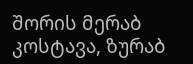შორის მერაბ კოსტავა, ზურაბ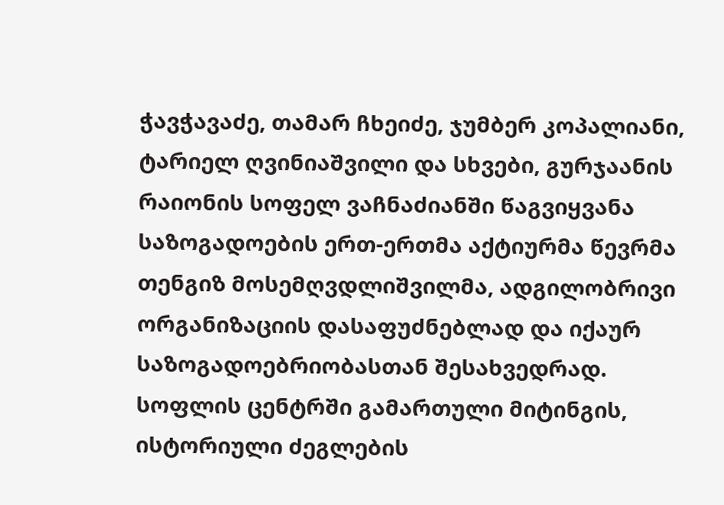ჭავჭავაძე, თამარ ჩხეიძე, ჯუმბერ კოპალიანი, ტარიელ ღვინიაშვილი და სხვები, გურჯაანის რაიონის სოფელ ვაჩნაძიანში წაგვიყვანა საზოგადოების ერთ-ერთმა აქტიურმა წევრმა თენგიზ მოსემღვდლიშვილმა, ადგილობრივი ორგანიზაციის დასაფუძნებლად და იქაურ საზოგადოებრიობასთან შესახვედრად.
სოფლის ცენტრში გამართული მიტინგის, ისტორიული ძეგლების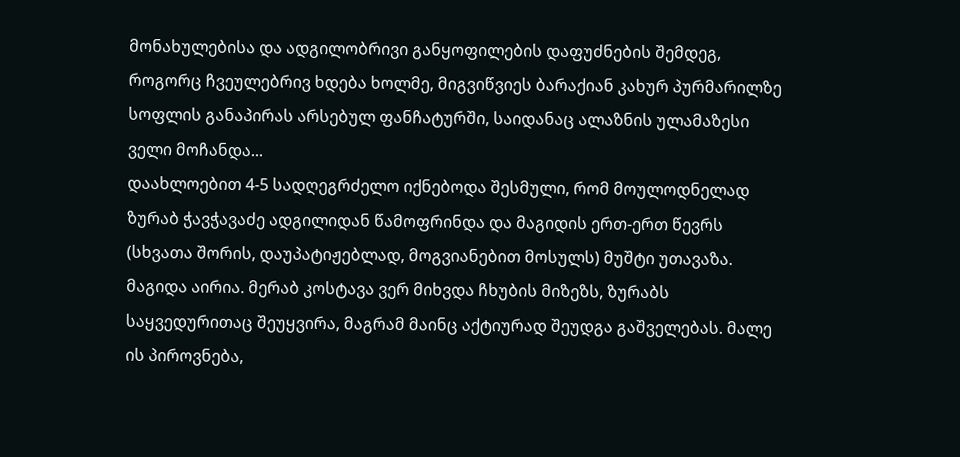მონახულებისა და ადგილობრივი განყოფილების დაფუძნების შემდეგ, როგორც ჩვეულებრივ ხდება ხოლმე, მიგვიწვიეს ბარაქიან კახურ პურმარილზე სოფლის განაპირას არსებულ ფანჩატურში, საიდანაც ალაზნის ულამაზესი ველი მოჩანდა...
დაახლოებით 4-5 სადღეგრძელო იქნებოდა შესმული, რომ მოულოდნელად ზურაბ ჭავჭავაძე ადგილიდან წამოფრინდა და მაგიდის ერთ-ერთ წევრს (სხვათა შორის, დაუპატიჟებლად, მოგვიანებით მოსულს) მუშტი უთავაზა. მაგიდა აირია. მერაბ კოსტავა ვერ მიხვდა ჩხუბის მიზეზს, ზურაბს საყვედურითაც შეუყვირა, მაგრამ მაინც აქტიურად შეუდგა გაშველებას. მალე ის პიროვნება,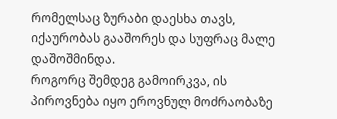რომელსაც ზურაბი დაესხა თავს, იქაურობას გააშორეს და სუფრაც მალე დაშოშმინდა.
როგორც შემდეგ გამოირკვა, ის პიროვნება იყო ეროვნულ მოძრაობაზე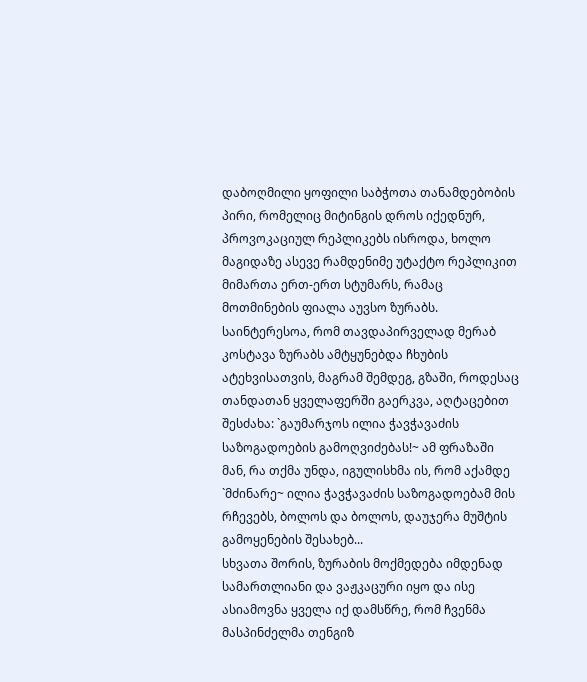დაბოღმილი ყოფილი საბჭოთა თანამდებობის პირი, რომელიც მიტინგის დროს იქედნურ, პროვოკაციულ რეპლიკებს ისროდა, ხოლო მაგიდაზე ასევე რამდენიმე უტაქტო რეპლიკით მიმართა ერთ-ერთ სტუმარს, რამაც მოთმინების ფიალა აუვსო ზურაბს.
საინტერესოა, რომ თავდაპირველად მერაბ კოსტავა ზურაბს ამტყუნებდა ჩხუბის ატეხვისათვის, მაგრამ შემდეგ, გზაში, როდესაც თანდათან ყველაფერში გაერკვა, აღტაცებით შესძახა: `გაუმარჯოს ილია ჭავჭავაძის საზოგადოების გამოღვიძებას!~ ამ ფრაზაში მან, რა თქმა უნდა, იგულისხმა ის, რომ აქამდე `მძინარე~ ილია ჭავჭავაძის საზოგადოებამ მის რჩევებს, ბოლოს და ბოლოს, დაუჯერა მუშტის გამოყენების შესახებ...
სხვათა შორის, ზურაბის მოქმედება იმდენად სამართლიანი და ვაჟკაცური იყო და ისე ასიამოვნა ყველა იქ დამსწრე, რომ ჩვენმა მასპინძელმა თენგიზ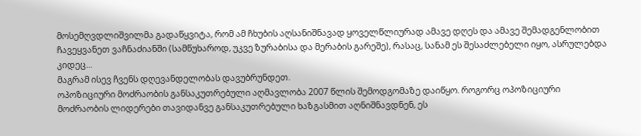მოსემღვდლიშვილმა გადაწყვიტა, რომ ამ ჩხუბის აღსანიშნავად ყოველწლიურად ამავე დღეს და ამავე შემადგენლობით ჩავეყვანეთ ვაჩნაძიანში (სამწუხაროდ, უკვე ზურაბისა და მერაბის გარეშე), რასაც, სანამ ეს შესაძლებელი იყო, ასრულებდა კიდეც...
მაგრამ ისევ ჩვენს დღევანდელობას დავუბრუნდეთ.
ოპოზიციური მოძრაობის განსაკუთრებული აღმავლობა 2007 წლის შემოდგომაზე დაიწყო. როგორც ოპოზიციური მოძრაობის ლიდერები თავიდანვე განსაკუთრებული ხაზგასმით აღნიშნავდნენ, ეს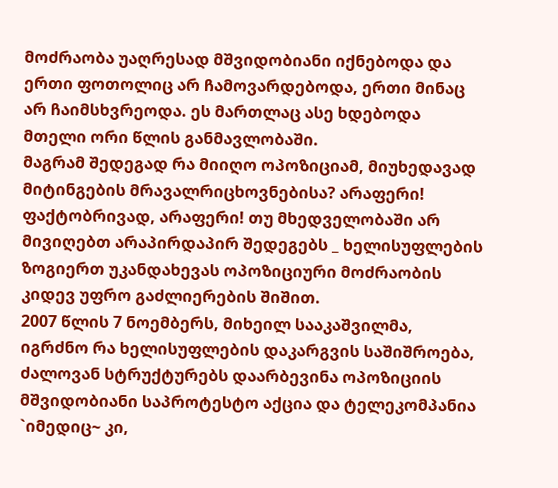მოძრაობა უაღრესად მშვიდობიანი იქნებოდა და ერთი ფოთოლიც არ ჩამოვარდებოდა, ერთი მინაც არ ჩაიმსხვრეოდა. ეს მართლაც ასე ხდებოდა მთელი ორი წლის განმავლობაში.
მაგრამ შედეგად რა მიიღო ოპოზიციამ, მიუხედავად მიტინგების მრავალრიცხოვნებისა? არაფერი! ფაქტობრივად, არაფერი! თუ მხედველობაში არ მივიღებთ არაპირდაპირ შედეგებს _ ხელისუფლების ზოგიერთ უკანდახევას ოპოზიციური მოძრაობის კიდევ უფრო გაძლიერების შიშით.
2007 წლის 7 ნოემბერს, მიხეილ სააკაშვილმა, იგრძნო რა ხელისუფლების დაკარგვის საშიშროება, ძალოვან სტრუქტურებს დაარბევინა ოპოზიციის მშვიდობიანი საპროტესტო აქცია და ტელეკომპანია `იმედიც~ კი,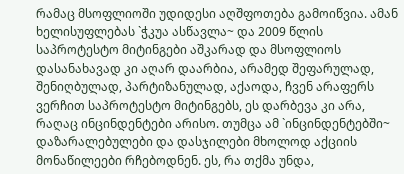რამაც მსოფლიოში უდიდესი აღშფოთება გამოიწვია. ამან ხელისუფლებას `ჭკუა ასწავლა~ და 2009 წლის საპროტესტო მიტინგები აშკარად და მსოფლიოს დასანახავად კი აღარ დაარბია, არამედ შეფარულად, შენიღბულად, პარტიზანულად, აქაოდა, ჩვენ არაფერს ვერჩით საპროტესტო მიტინგებს, ეს დარბევა კი არა, რაღაც ინცინდენტები არისო. თუმცა ამ `ინცინდენტებში~ დაზარალებულები და დასჯილები მხოლოდ აქციის მონაწილეები რჩებოდნენ. ეს, რა თქმა უნდა,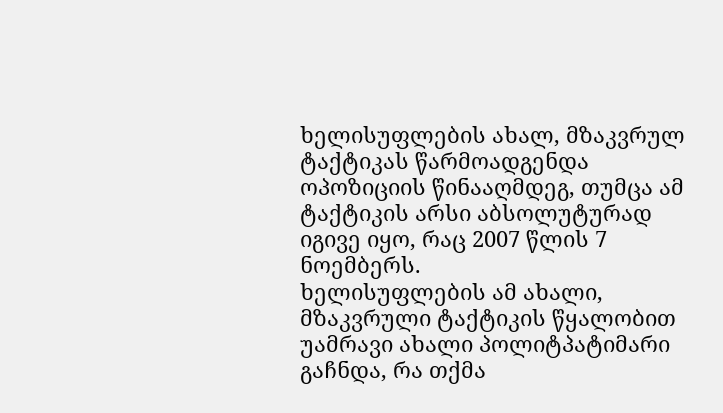ხელისუფლების ახალ, მზაკვრულ ტაქტიკას წარმოადგენდა ოპოზიციის წინააღმდეგ, თუმცა ამ ტაქტიკის არსი აბსოლუტურად იგივე იყო, რაც 2007 წლის 7 ნოემბერს.
ხელისუფლების ამ ახალი, მზაკვრული ტაქტიკის წყალობით უამრავი ახალი პოლიტპატიმარი გაჩნდა, რა თქმა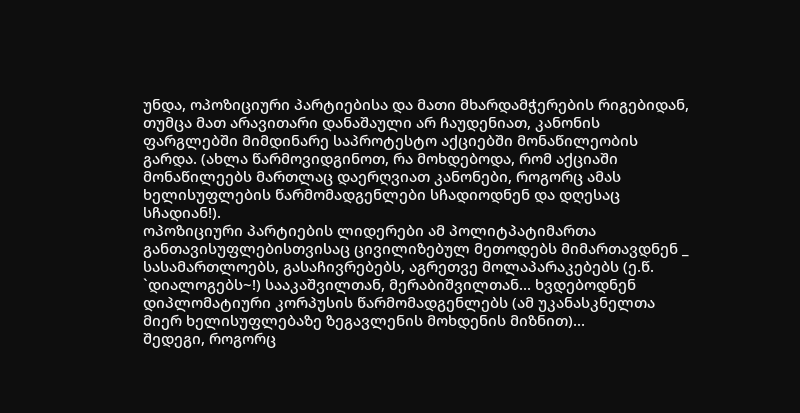უნდა, ოპოზიციური პარტიებისა და მათი მხარდამჭერების რიგებიდან, თუმცა მათ არავითარი დანაშაული არ ჩაუდენიათ, კანონის ფარგლებში მიმდინარე საპროტესტო აქციებში მონაწილეობის გარდა. (ახლა წარმოვიდგინოთ, რა მოხდებოდა, რომ აქციაში მონაწილეებს მართლაც დაერღვიათ კანონები, როგორც ამას ხელისუფლების წარმომადგენლები სჩადიოდნენ და დღესაც სჩადიან!).
ოპოზიციური პარტიების ლიდერები ამ პოლიტპატიმართა განთავისუფლებისთვისაც ცივილიზებულ მეთოდებს მიმართავდნენ _ სასამართლოებს, გასაჩივრებებს, აგრეთვე მოლაპარაკებებს (ე.წ. `დიალოგებს~!) სააკაშვილთან, მერაბიშვილთან... ხვდებოდნენ დიპლომატიური კორპუსის წარმომადგენლებს (ამ უკანასკნელთა მიერ ხელისუფლებაზე ზეგავლენის მოხდენის მიზნით)...
შედეგი, როგორც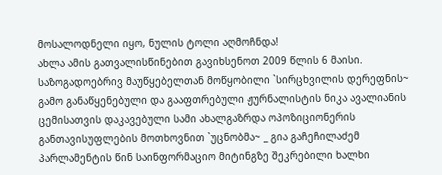მოსალოდნელი იყო, ნულის ტოლი აღმოჩნდა!
ახლა ამის გათვალისწინებით გავიხსენოთ 2009 წლის 6 მაისი.
საზოგადოებრივ მაუწყებელთან მოწყობილი `სირცხვილის დერეფნის~ გამო განაწყენებული და გააფთრებული ჟურნალისტის ნიკა ავალიანის ცემისათვის დაკავებული სამი ახალგაზრდა ოპოზიციონერის განთავისუფლების მოთხოვნით `უცნობმა~ _ გია გაჩეჩილაძემ პარლამენტის წინ საინფორმაციო მიტინგზე შეკრებილი ხალხი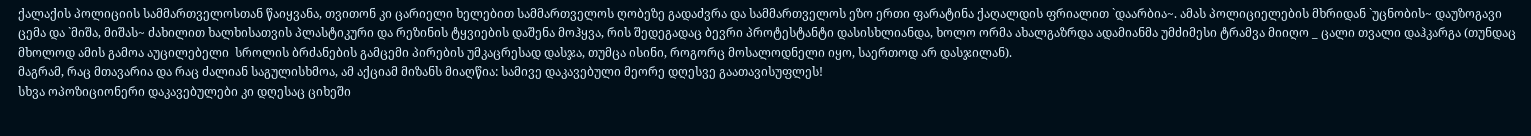ქალაქის პოლიციის სამმართველოსთან წაიყვანა, თვითონ კი ცარიელი ხელებით სამმართველოს ღობეზე გადაძვრა და სამმართველოს ეზო ერთი ფარატინა ქაღალდის ფრიალით `დაარბია~. ამას პოლიციელების მხრიდან `უცნობის~ დაუზოგავი ცემა და `მიშა, მიშას~ ძახილით ხალხისათვის პლასტიკური და რეზინის ტყვიების დაშენა მოჰყვა, რის შედეგადაც ბევრი პროტესტანტი დასისხლიანდა, ხოლო ორმა ახალგაზრდა ადამიანმა უმძიმესი ტრამვა მიიღო _ ცალი თვალი დაჰკარგა (თუნდაც მხოლოდ ამის გამოა აუცილებელი  სროლის ბრძანების გამცემი პირების უმკაცრესად დასჯა, თუმცა ისინი, როგორც მოსალოდნელი იყო, საერთოდ არ დასჯილან).
მაგრამ, რაც მთავარია და რაც ძალიან საგულისხმოა, ამ აქციამ მიზანს მიაღწია: სამივე დაკავებული მეორე დღესვე გაათავისუფლეს!
სხვა ოპოზიციონერი დაკავებულები კი დღესაც ციხეში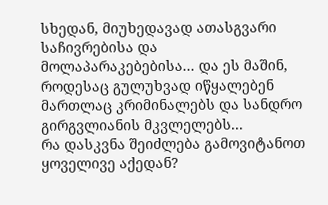სხედან, მიუხედავად ათასგვარი საჩივრებისა და მოლაპარაკებებისა... და ეს მაშინ, როდესაც გულუხვად იწყალებენ მართლაც კრიმინალებს და სანდრო გირგვლიანის მკვლელებს...
რა დასკვნა შეიძლება გამოვიტანოთ ყოველივე აქედან?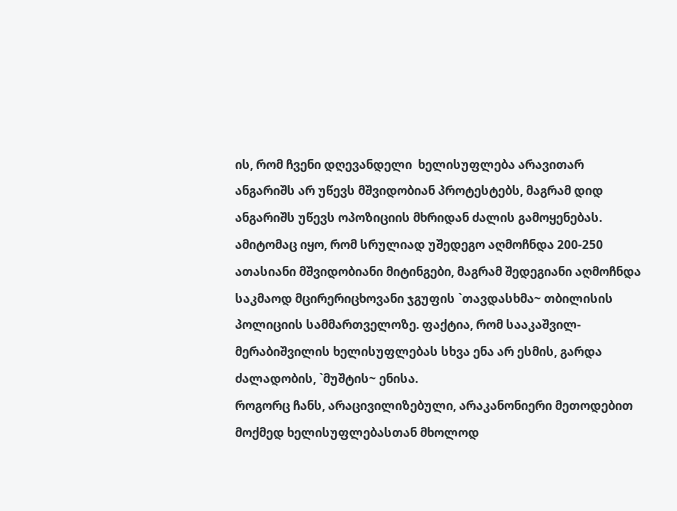ის, რომ ჩვენი დღევანდელი  ხელისუფლება არავითარ ანგარიშს არ უწევს მშვიდობიან პროტესტებს, მაგრამ დიდ ანგარიშს უწევს ოპოზიციის მხრიდან ძალის გამოყენებას. ამიტომაც იყო, რომ სრულიად უშედეგო აღმოჩნდა 200-250 ათასიანი მშვიდობიანი მიტინგები, მაგრამ შედეგიანი აღმოჩნდა საკმაოდ მცირერიცხოვანი ჯგუფის `თავდასხმა~ თბილისის პოლიციის სამმართველოზე. ფაქტია, რომ სააკაშვილ-მერაბიშვილის ხელისუფლებას სხვა ენა არ ესმის, გარდა ძალადობის, `მუშტის~ ენისა.
როგორც ჩანს, არაცივილიზებული, არაკანონიერი მეთოდებით მოქმედ ხელისუფლებასთან მხოლოდ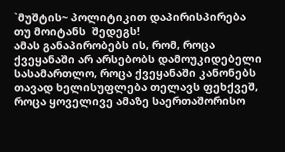`მუშტის~ პოლიტიკით დაპირისპირება თუ მოიტანს  შედეგს!
ამას განაპირობებს ის, რომ, როცა ქვეყანაში არ არსებობს დამოუკიდებელი სასამართლო, როცა ქვეყანაში კანონებს თავად ხელისუფლება თელავს ფეხქვეშ, როცა ყოველივე ამაზე საერთაშორისო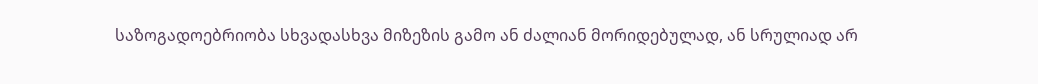საზოგადოებრიობა სხვადასხვა მიზეზის გამო ან ძალიან მორიდებულად, ან სრულიად არ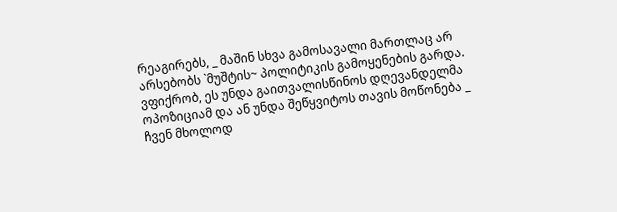რეაგირებს, _ მაშინ სხვა გამოსავალი მართლაც არ არსებობს `მუშტის~ პოლიტიკის გამოყენების გარდა.
ვფიქრობ, ეს უნდა გაითვალისწინოს დღევანდელმა ოპოზიციამ და ან უნდა შეწყვიტოს თავის მოწონება _ ჩვენ მხოლოდ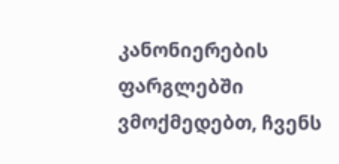კანონიერების ფარგლებში ვმოქმედებთ, ჩვენს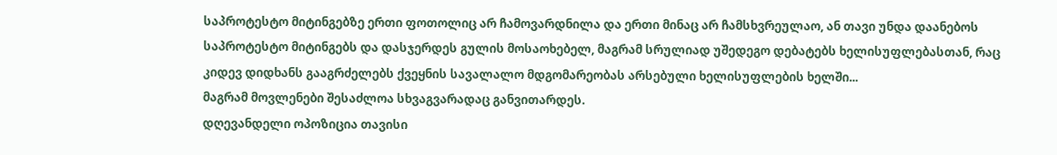საპროტესტო მიტინგებზე ერთი ფოთოლიც არ ჩამოვარდნილა და ერთი მინაც არ ჩამსხვრეულაო, ან თავი უნდა დაანებოს საპროტესტო მიტინგებს და დასჯერდეს გულის მოსაოხებელ, მაგრამ სრულიად უშედეგო დებატებს ხელისუფლებასთან, რაც კიდევ დიდხანს გააგრძელებს ქვეყნის სავალალო მდგომარეობას არსებული ხელისუფლების ხელში...
მაგრამ მოვლენები შესაძლოა სხვაგვარადაც განვითარდეს.
დღევანდელი ოპოზიცია თავისი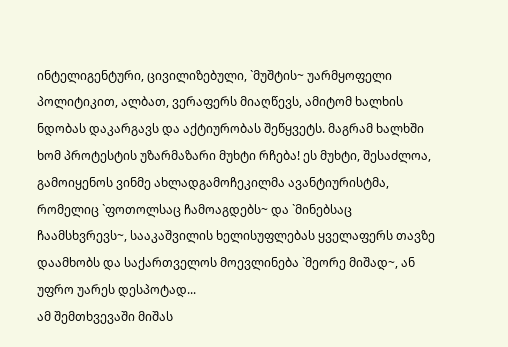ინტელიგენტური, ცივილიზებული, `მუშტის~ უარმყოფელი პოლიტიკით, ალბათ, ვერაფერს მიაღწევს, ამიტომ ხალხის ნდობას დაკარგავს და აქტიურობას შეწყვეტს. მაგრამ ხალხში ხომ პროტესტის უზარმაზარი მუხტი რჩება! ეს მუხტი, შესაძლოა, გამოიყენოს ვინმე ახლადგამოჩეკილმა ავანტიურისტმა, რომელიც `ფოთოლსაც ჩამოაგდებს~ და `მინებსაც ჩაამსხვრევს~, სააკაშვილის ხელისუფლებას ყველაფერს თავზე დაამხობს და საქართველოს მოევლინება `მეორე მიშად~, ან უფრო უარეს დესპოტად...
ამ შემთხვევაში მიშას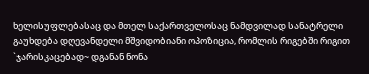ხელისუფლებასაც და მთელ საქართველოსაც ნამდვილად სანატრელი გაუხდება დღევანდელი მშვიდობიანი ოპოზიცია, რომლის რიგებში რიგით `ჯარისკაცებად~ დგანან ნონა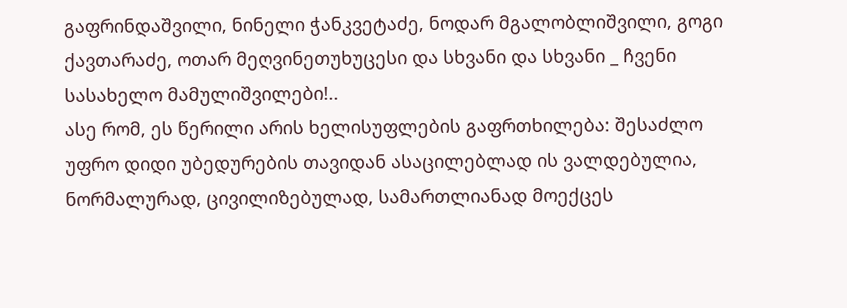გაფრინდაშვილი, ნინელი ჭანკვეტაძე, ნოდარ მგალობლიშვილი, გოგი ქავთარაძე, ოთარ მეღვინეთუხუცესი და სხვანი და სხვანი _ ჩვენი სასახელო მამულიშვილები!..
ასე რომ, ეს წერილი არის ხელისუფლების გაფრთხილება: შესაძლო უფრო დიდი უბედურების თავიდან ასაცილებლად ის ვალდებულია, ნორმალურად, ცივილიზებულად, სამართლიანად მოექცეს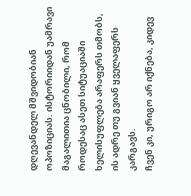დღევანდელ მშვიდობიან ოპოზიციას. ისტორიიდან უამრავი მაგალითია ცნობილი, რომ როდესაც ასეთ სიტუაციაში ხელისუფლება არაფერს თმობს, ის ადრე თუ გვიან ყველაფერს კარგავს.
ჩვენ კი, ურიგო არ იქნება, კიდევ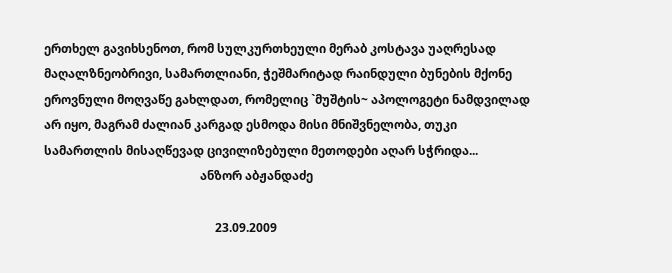ერთხელ გავიხსენოთ, რომ სულკურთხეული მერაბ კოსტავა უაღრესად მაღალზნეობრივი, სამართლიანი, ჭეშმარიტად რაინდული ბუნების მქონე ეროვნული მოღვაწე გახლდათ, რომელიც `მუშტის~ აპოლოგეტი ნამდვილად არ იყო, მაგრამ ძალიან კარგად ესმოდა მისი მნიშვნელობა, თუკი სამართლის მისაღწევად ცივილიზებული მეთოდები აღარ სჭრიდა...
                                                    ანზორ აბჟანდაძე

                                                         23.09.2009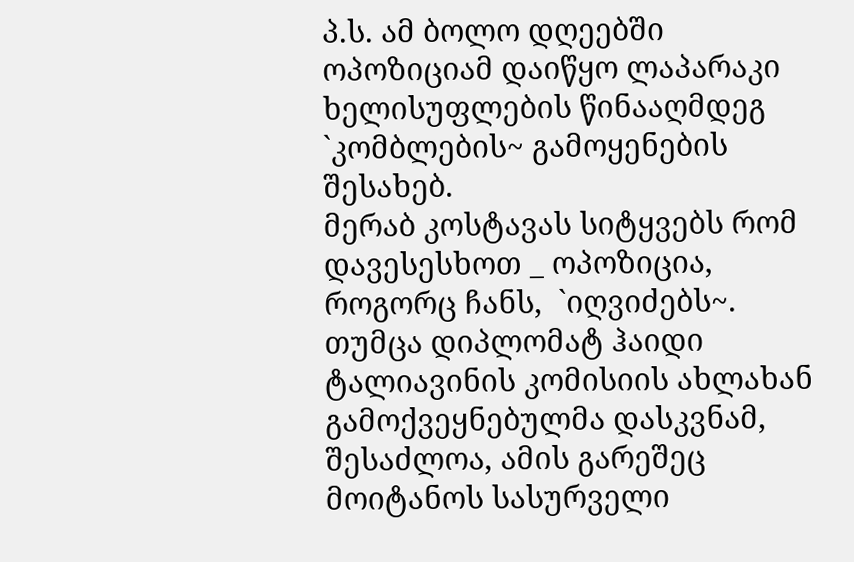პ.ს. ამ ბოლო დღეებში ოპოზიციამ დაიწყო ლაპარაკი ხელისუფლების წინააღმდეგ `კომბლების~ გამოყენების შესახებ.
მერაბ კოსტავას სიტყვებს რომ დავესესხოთ _ ოპოზიცია, როგორც ჩანს,  `იღვიძებს~.
თუმცა დიპლომატ ჰაიდი ტალიავინის კომისიის ახლახან გამოქვეყნებულმა დასკვნამ, შესაძლოა, ამის გარეშეც მოიტანოს სასურველი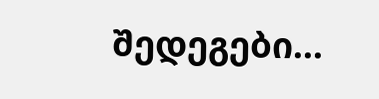შედეგები...